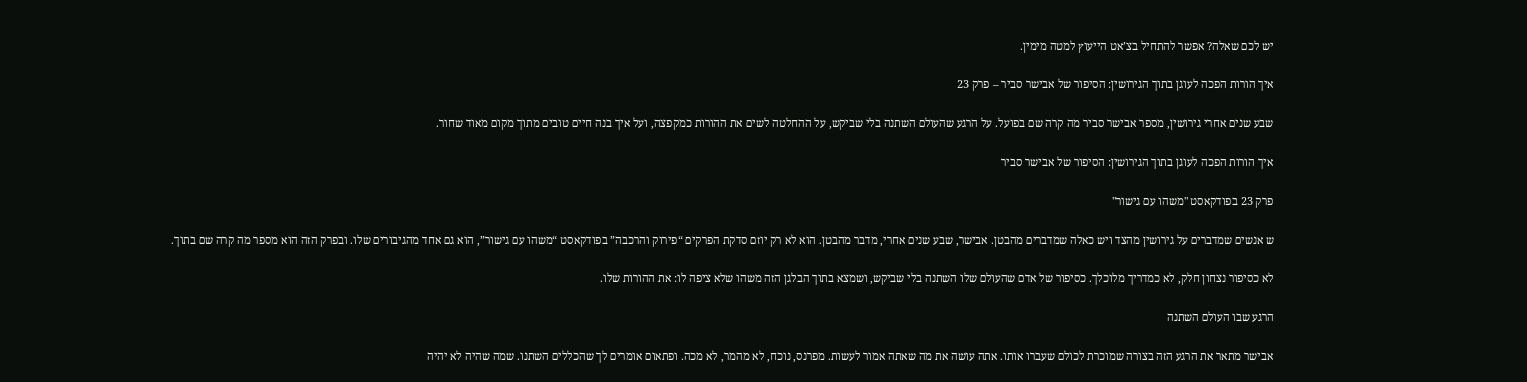יש לכם שאלה? אפשר להתחיל בצ’אט הייעוץ למטה מימין.

איך הורות הפכה לעוגן בתוך הגירושין: הסיפור של אבישר סביר – פרק 23

שבע שנים אחרי גירושין, מספר אבישר סביר מה קרה שם בפועל. על הרגע שהעולם השתנה בלי שביקש, על ההחלטה לשים את ההורות כמקפצה, ועל איך בנה חיים טובים מתוך מקום מאוד שחור.

איך הורות הפכה לעוגן בתוך הגירושין: הסיפור של אבישר סביר

פרק 23 בפודקאסט "משהו עם גישור"

ש אנשים שמדברים על גירושין מהצד ויש כאלה שמדברים מהבטן. אבישר, שבע שנים אחרי, מדבר מהבטן. הוא לא רק יוזם סדקת הפרקים “פירוק והרכבה” בפודקאסט “משהו עם גישור”, הוא גם אחד מהגיבורים שלו. ובפרק הזה הוא מספר מה קרה שם בתוך.

לא כסיפור נצחון חלק, לא כמדריך מלוכלך. כסיפור של אדם שהעולם שלו השתנה בלי שביקש, ושמצא בתוך הבלגן הזה משהו שלא ציפה לו: את ההורות שלו.

הרגע שבו העולם השתנה

אבישר מתאר את הרגע הזה בצורה שמוכרת לכולם שעברו אותו. אתה עושה את מה שאתה אמור לעשות. מפרנס, נוכח, לא מהמר, לא מכה. ופתאום אומרים לך שהכללים השתנו. שמה שהיה לא יהיה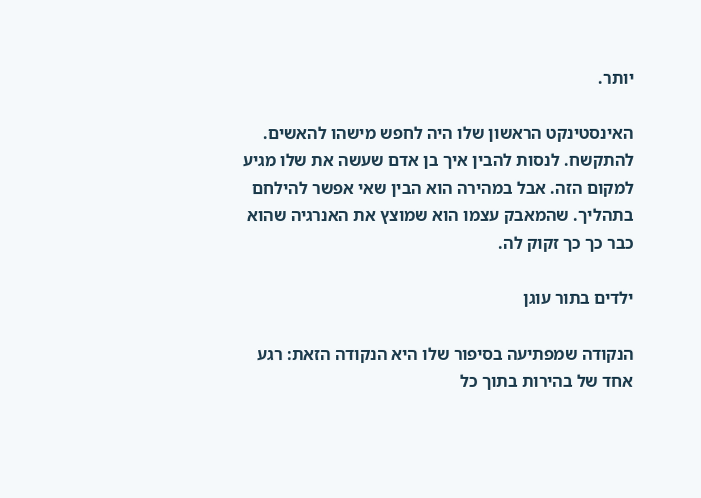יותר.

האינסטינקט הראשון שלו היה לחפש מישהו להאשים. להתקשח. לנסות להבין איך בן אדם שעשה את שלו מגיע למקום הזה. אבל במהירה הוא הבין שאי אפשר להילחם בתהליך. שהמאבק עצמו הוא שמוצץ את האנרגיה שהוא כבר כך כך זקוק לה.

ילדים בתור עוגן

הנקודה שמפתיעה בסיפור שלו היא הנקודה הזאת: רגע אחד של בהירות בתוך כל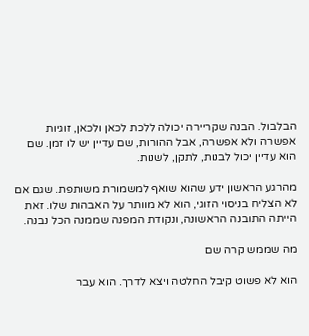הבלבול. הבנה שקריירה יכולה ללכת לכאן ולכאן, זוגיות אפשרה ולא אפשרה, אבל ההורות, שם עדיין יש לו זמן. שם הוא עדיין יכול לבנות, לתקן, לשנות.

מהרגע הראשון ידע שהוא שואף למשמורת משותפת. שגם אם לא הצליח בניסוי הזוגי, הוא לא מוותר על האבהות שלו. זאת הייתה התובנה הראשונה, ונקודת המפנה שממנה הכל נבנה.

מה שממש קרה שם

הוא לא פשוט קיבל החלטה ויצא לדרך. הוא עבר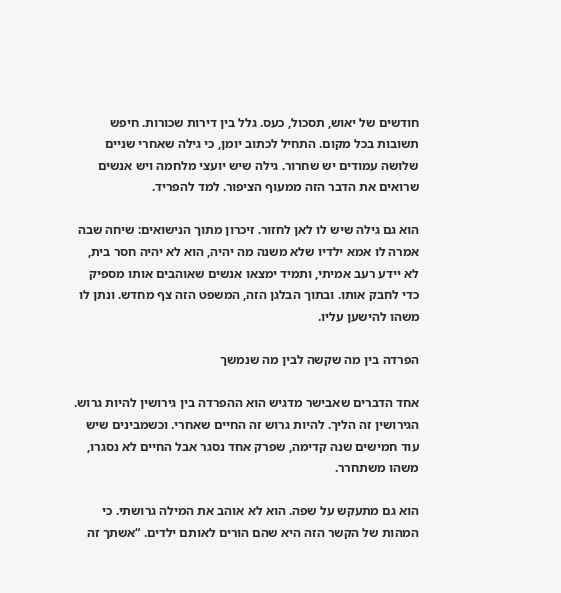חודשים של יאוש, תסכול, כעס. גלל בין דירות שכורות. חיפש תשובות בכל מקום. התחיל לכתוב יומן, כי גילה שאחרי שניים שלושה עמודים יש שחרור. גילה שיש יועצי מלחמה ויש אנשים שרואים את הדבר הזה ממעוף הציפור. למד להפריד.

הוא גם גילה שיש לו לאן לחזור. זיכרון מתוך הנישואים: שיחה שבה אמרה לו אמא ילדיו שלא משנה מה יהיה, הוא לא יהיה חסר בית, לא יידע רעב אמיתי, ותמיד ימצאו אנשים שאוהבים אותו מספיק כדי לחבק אותו. ובתוך הבלגן הזה, המשפט הזה צף מחדש. ונתן לו משהו להישען עליו.

הפרדה בין מה שקשה לבין מה שנמשך

אחד הדברים שאבישר מדגיש הוא ההפרדה בין גירושין להיות גרוש. הגירושין זה הליך. להיות גרוש זה החיים שאחרי. וכשמבינים שיש עוד חמישים שנה קדימה, שפרק אחד נסגר אבל החיים לא נסגרו, משהו משתחרר.

הוא גם מתעקש על שפה. הוא לא אוהב את המילה גרושתי. כי המהות של הקשר הזה היא שהם הורים לאותם ילדים. “אשתך זה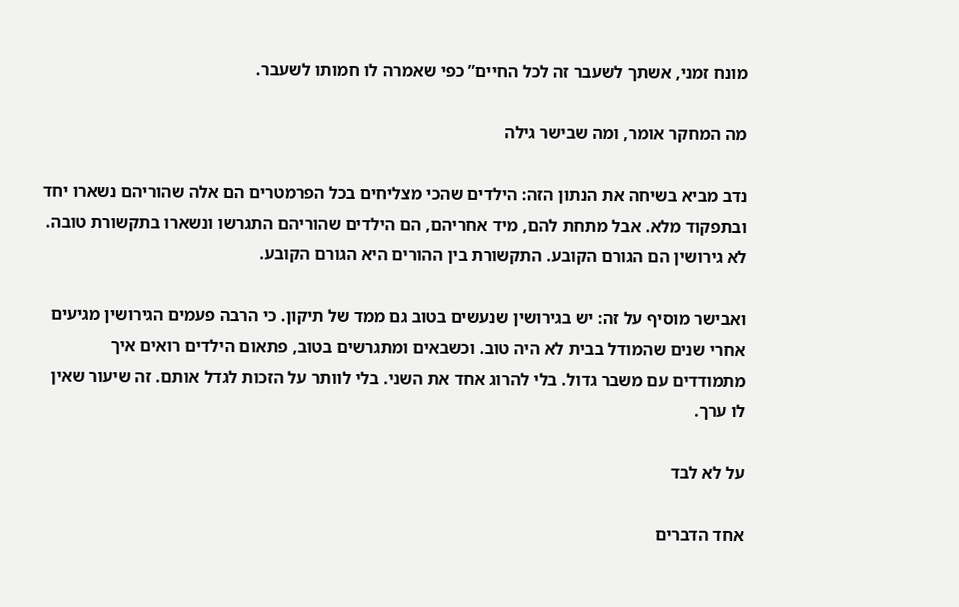מונח זמני, אשתך לשעבר זה לכל החיים” כפי שאמרה לו חמותו לשעבר.

מה המחקר אומר, ומה שבישר גילה

נדב מביא בשיחה את הנתון הזה: הילדים שהכי מצליחים בכל הפרמטרים הם אלה שהוריהם נשארו יחד ובתפקוד מלא. אבל מתחת להם, מיד אחריהם, הם הילדים שהוריהם התגרשו ונשארו בתקשורת טובה. לא גירושין הם הגורם הקובע. התקשורת בין ההורים היא הגורם הקובע.

ואבישר מוסיף על זה: יש בגירושין שנעשים בטוב גם ממד של תיקון. כי הרבה פעמים הגירושין מגיעים אחרי שנים שהמודל בבית לא היה טוב. וכשבאים ומתגרשים בטוב, פתאום הילדים רואים איך מתמודדים עם משבר גדול. בלי להרוג אחד את השני. בלי לוותר על הזכות לגדל אותם. זה שיעור שאין לו ערך.

על לא לבד

אחד הדברים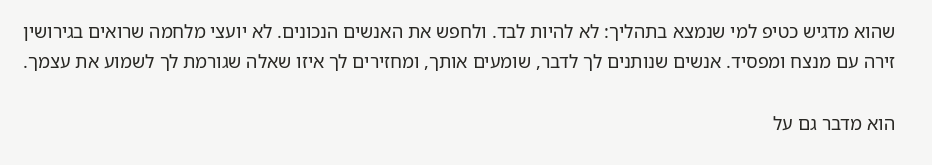שהוא מדגיש כטיפ למי שנמצא בתהליך: לא להיות לבד. ולחפש את האנשים הנכונים. לא יועצי מלחמה שרואים בגירושין זירה עם מנצח ומפסיד. אנשים שנותנים לך לדבר, שומעים אותך, ומחזירים לך איזו שאלה שגורמת לך לשמוע את עצמך.

הוא מדבר גם על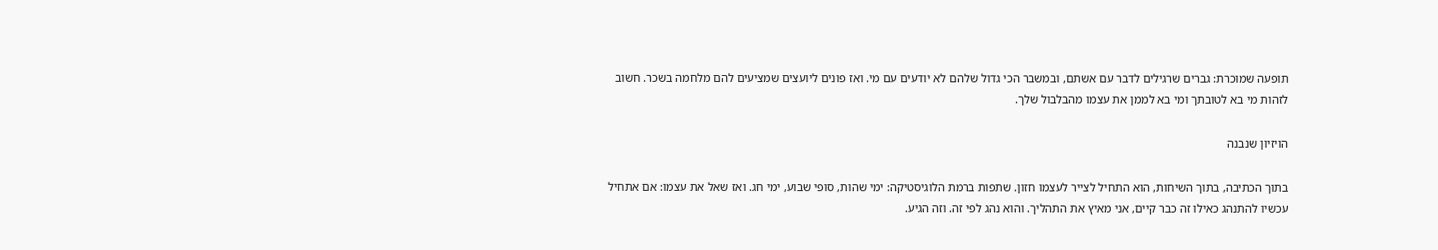תופעה שמוכרת: גברים שרגילים לדבר עם אשתם, ובמשבר הכי גדול שלהם לא יודעים עם מי. ואז פונים ליועצים שמציעים להם מלחמה בשכר. חשוב לזהות מי בא לטובתך ומי בא לממן את עצמו מהבלבול שלך.

הויזיון שנבנה

בתוך הכתיבה, בתוך השיחות, הוא התחיל לצייר לעצמו חזון. שתפות ברמת הלוגיסטיקה: ימי שהות, סופי שבוע, ימי חג. ואז שאל את עצמו: אם אתחיל עכשיו להתנהג כאילו זה כבר קיים, אני מאיץ את התהליך. והוא נהג לפי זה. וזה הגיע.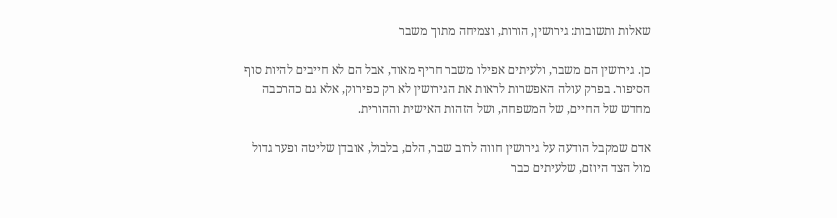שאלות ותשובות: גירושין, הורות, וצמיחה מתוך משבר

כן. גירושין הם משבר, ולעיתים אפילו משבר חריף מאוד, אבל הם לא חייבים להיות סוף הסיפור. בפרק עולה האפשרות לראות את הגירושין לא רק כפירוק, אלא גם כהרכבה מחדש של החיים, של המשפחה, ושל הזהות האישית וההורית.

אדם שמקבל הודעה על גירושין חווה לרוב שבר, הלם, בלבול, אובדן שליטה ופער גדול מול הצד היוזם, שלעיתים כבר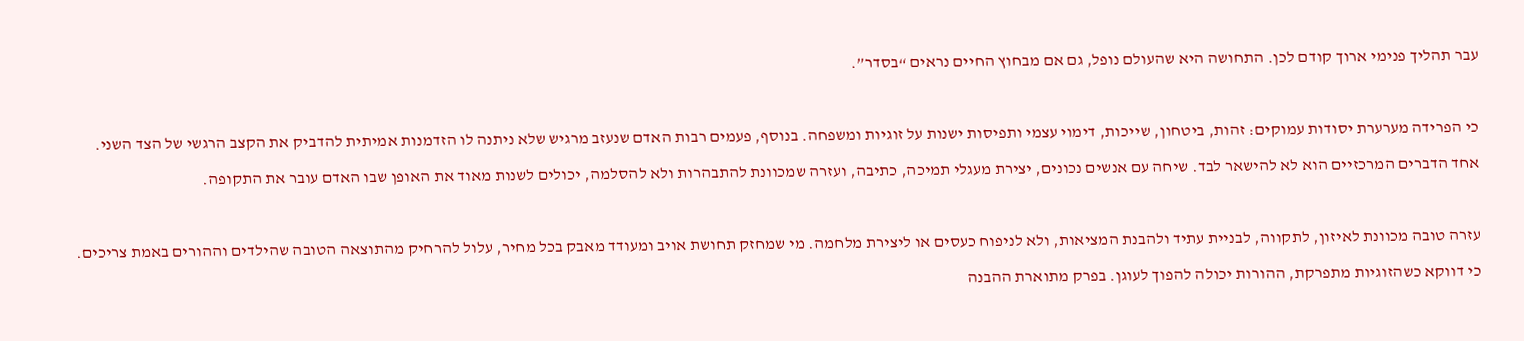עבר תהליך פנימי ארוך קודם לכן. התחושה היא שהעולם נופל, גם אם מבחוץ החיים נראים “בסדר”.



כי הפרידה מערערת יסודות עמוקים: זהות, ביטחון, שייכות, דימוי עצמי ותפיסות ישנות על זוגיות ומשפחה. בנוסף, פעמים רבות האדם שנעזב מרגיש שלא ניתנה לו הזדמנות אמיתית להדביק את הקצב הרגשי של הצד השני.

אחד הדברים המרכזיים הוא לא להישאר לבד. שיחה עם אנשים נכונים, יצירת מעגלי תמיכה, כתיבה, ועזרה שמכוונת להתבהרות ולא להסלמה, יכולים לשנות מאוד את האופן שבו האדם עובר את התקופה.



עזרה טובה מכוונת לאיזון, לתקווה, לבניית עתיד ולהבנת המציאות, ולא לניפוח כעסים או ליצירת מלחמה. מי שמחזק תחושת אויב ומעודד מאבק בכל מחיר, עלול להרחיק מהתוצאה הטובה שהילדים וההורים באמת צריכים.

כי דווקא כשהזוגיות מתפרקת, ההורות יכולה להפוך לעוגן. בפרק מתוארת ההבנה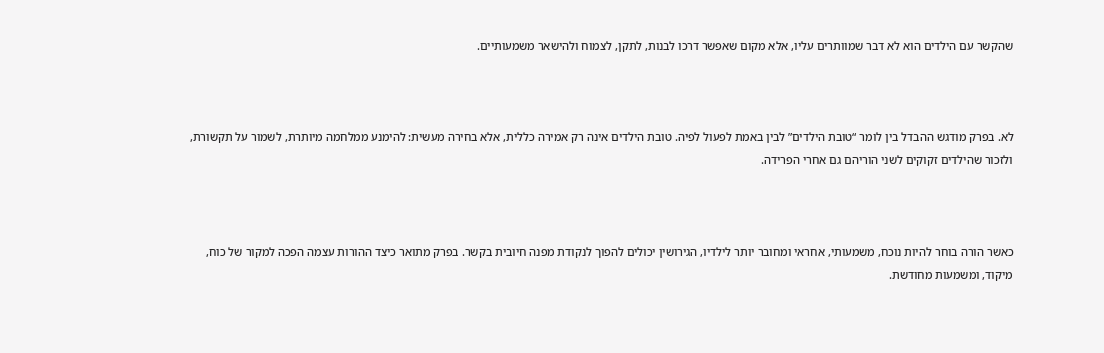שהקשר עם הילדים הוא לא דבר שמוותרים עליו, אלא מקום שאפשר דרכו לבנות, לתקן, לצמוח ולהישאר משמעותיים.



לא. בפרק מודגש ההבדל בין לומר “טובת הילדים” לבין באמת לפעול לפיה. טובת הילדים אינה רק אמירה כללית, אלא בחירה מעשית: להימנע ממלחמה מיותרת, לשמור על תקשורת, ולזכור שהילדים זקוקים לשני הוריהם גם אחרי הפרידה.



כאשר הורה בוחר להיות נוכח, משמעותי, אחראי ומחובר יותר לילדיו, הגירושין יכולים להפוך לנקודת מפנה חיובית בקשר. בפרק מתואר כיצד ההורות עצמה הפכה למקור של כוח, מיקוד, ומשמעות מחודשת.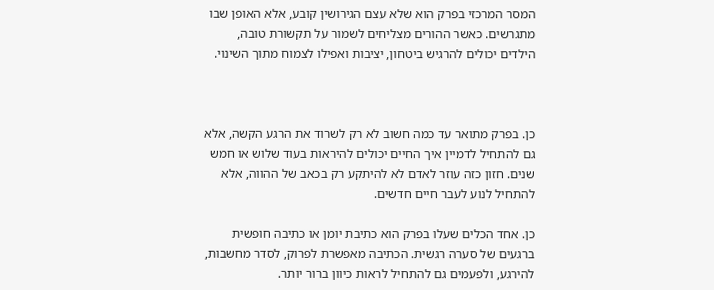המסר המרכזי בפרק הוא שלא עצם הגירושין קובע, אלא האופן שבו מתגרשים. כאשר ההורים מצליחים לשמור על תקשורת טובה, הילדים יכולים להרגיש ביטחון, יציבות ואפילו לצמוח מתוך השינוי.



כן. בפרק מתואר עד כמה חשוב לא רק לשרוד את הרגע הקשה, אלא גם להתחיל לדמיין איך החיים יכולים להיראות בעוד שלוש או חמש שנים. חזון כזה עוזר לאדם לא להיתקע רק בכאב של ההווה, אלא להתחיל לנוע לעבר חיים חדשים.

כן. אחד הכלים שעלו בפרק הוא כתיבת יומן או כתיבה חופשית ברגעים של סערה רגשית. הכתיבה מאפשרת לפרוק, לסדר מחשבות, להירגע, ולפעמים גם להתחיל לראות כיוון ברור יותר.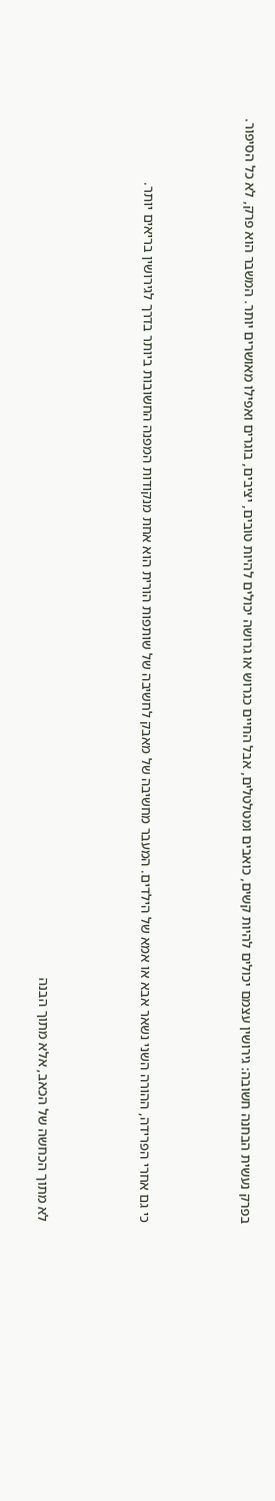בפרק נעשית הבחנה חשובה: גירושין עצמם יכולים להיות קשים, כואבים ומטלטלים, אבל החיים כגרוש או גרושה יכולים להיות טובים, יציבים, בוגרים ואפילו מאושרים יותר. המשבר הוא פרק, לא כל הסיפור.



כי גם אחרי הפרידה, ההורה השני נשאר אבא או אמא של הילדים. המעבר מחשיבה של מאבק לחשיבה של שותפות הורית הוא אחת מנקודות המפנה החשובות ביותר בדרך לגירושין בריאים יותר.



לא מתוך הכחשה של הכאב, אלא מתוך הבנה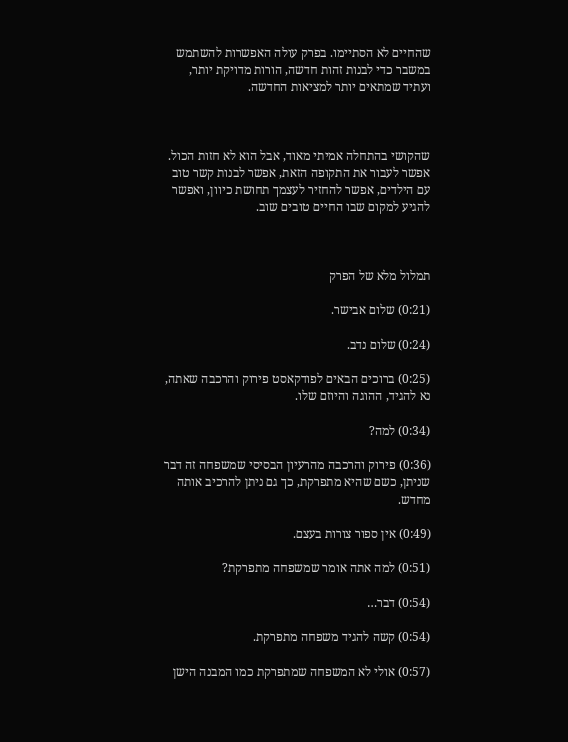שהחיים לא הסתיימו. בפרק עולה האפשרות להשתמש במשבר כדי לבנות זהות חדשה, הורות מדויקת יותר, ועתיד שמתאים יותר למציאות החדשה.



שהקושי בהתחלה אמיתי מאוד, אבל הוא לא חזות הכול. אפשר לעבור את התקופה הזאת, אפשר לבנות קשר טוב עם הילדים, אפשר להחזיר לעצמך תחושת כיוון, ואפשר להגיע למקום שבו החיים טובים שוב.



תמלול מלא של הפרק

(0:21) שלום אבישר.

(0:24) שלום נדב.

(0:25) ברוכים הבאים לפודקאסט פירוק והרכבה שאתה, נא להגיד, ההוגה והיוזם שלו.

(0:34) למה?

(0:36) פירוק והרכבה מהרעיון הבסיסי שמשפחה זה דבר שניתן, כשם שהיא מתפרקת, כך גם ניתן להרכיב אותה מחדש.

(0:49) אין ספור צורות בעצם.

(0:51) למה אתה אומר שמשפחה מתפרקת?

(0:54) דבר…

(0:54) קשה להגיד משפחה מתפרקת.

(0:57) אולי לא המשפחה שמתפרקת כמו המבנה הישן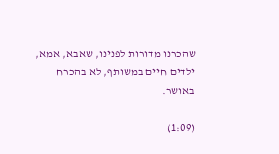שהכרנו מדורות לפנינו, שאבא, אמא, ילדים חיים במשותף, לא בהכרח באושר.

(1:09)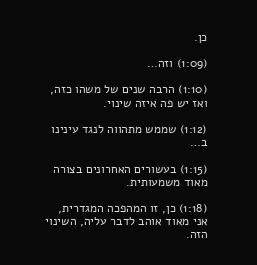כן.

(1:09) וזה…

(1:10) הרבה שנים של משהו כזה, ואז יש פה איזה שינוי.

(1:12) שממש מתהווה לנגד עינינו ב…

(1:15) בעשורים האחרונים בצורה מאוד משמעותית.

(1:18) כן, זו המהפכה המגדרית, אני מאוד אוהב לדבר עליה, השינוי הזה.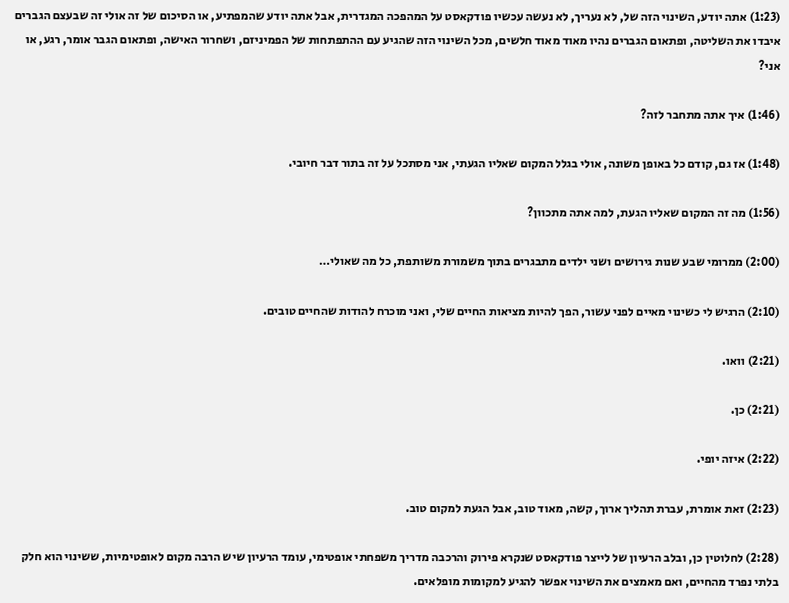(1:23) אתה יודע, השינוי הזה של, לא נעריך, לא נעשה עכשיו פודקאסט על המהפכה המגדרית, אבל אתה יודע שהמפתיע, או הסיכום של זה אולי זה שבעצם הגברים איבדו את השליטה, ופתאום הגברים נהיו מאוד מאוד חלשים, מכל השינוי הזה שהגיע עם ההתפתחות של הפמיניזם, ושחרור האישה, ופתאום הגבר אומר, רגע, או אני?

(1:46) איך אתה מתחבר לזה?

(1:48) אז גם, קודם כל באופן משונה, אולי בגלל המקום שאליו הגעתי, אני מסתכל על זה בתור דבר חיובי.

(1:56) מה זה המקום שאליו הגעת, למה אתה מתכוון?

(2:00) ממרומי שבע שנות גירושים ושני ילדים מתבגרים בתוך משמורת משותפת, כל מה שאולי…

(2:10) הרגיש לי כשינוי מאיים לפני עשור, הפך להיות מציאות החיים שלי, ואני מוכרח להודות שהחיים טובים.

(2:21) וואו.

(2:21) כן.

(2:22) איזה יופי.

(2:23) זאת אומרת, עברת תהליך ארוך, קשה, מאוד טוב, אבל הגעת למקום טוב.

(2:28) לחלוטין כן, ובלב הרעיון של לייצר פודקאסט שנקרא פירוק והרכבה מדריך משפחתי אופטימי, עומד הרעיון שיש הרבה מקום לאופטימיות, ששינוי הוא חלק בלתי נפרד מהחיים, ואם מאמצים את השינוי אפשר להגיע למקומות מופלאים.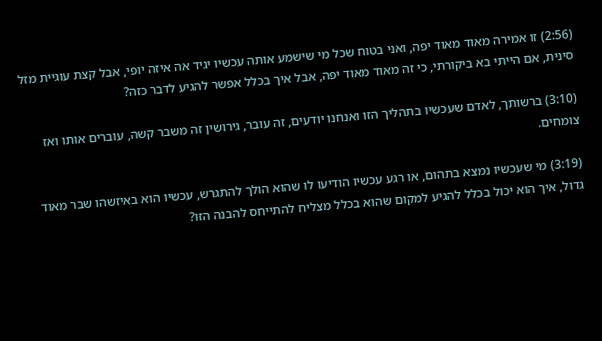(2:56) זו אמירה מאוד מאוד יפה, ואני בטוח שכל מי שישמע אותה עכשיו יגיד אה איזה יופי, אבל קצת עוגיית מזל סינית, אם הייתי בא ביקורתי, כי זה מאוד מאוד יפה, אבל איך בכלל אפשר להגיע לדבר כזה?

(3:10) ברשותך, לאדם שעכשיו בתהליך הזו ואנחנו יודעים, זה עובר, גירושין זה משבר קשה, עוברים אותו ואז צומחים.

(3:19) מי שעכשיו נמצא בתהום, או רגע עכשיו הודיעו לו שהוא הולך להתגרש, עכשיו הוא באיזשהו שבר מאוד גדול, איך הוא יכול בכלל להגיע למקום שהוא בכלל מצליח להתייחס להבנה הזו?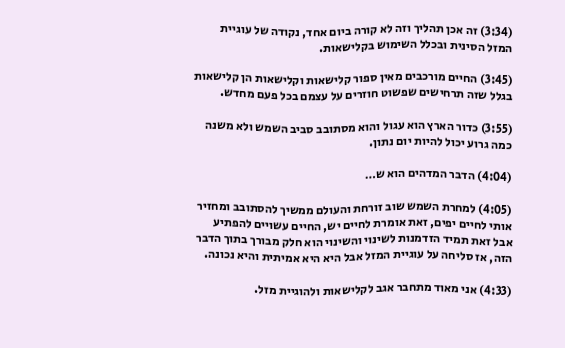(3:34) זה אכן תהליך וזה לא קורה ביום אחד, נקודה של עוגיית המזל הסינית ובכלל השימוש בקלישאות.

(3:45) החיים מורכבים מאין ספור קלישאות וקלישאות הן קלישאות בגלל שזה תרחישים שפשוט חוזרים על עצמם בכל פעם מחדש.

(3:55) כדור הארץ הוא עגול והוא מסתובב סביב השמש ולא משנה כמה גרוע יכול להיות יום נתון.

(4:04) הדבר המדהים הוא ש…

(4:05) למחרת השמש שוב זורחת והעולם ממשיך להסתובב ומחזיר אותי לחיים יפים, זאת אומרת לחיים יש, החיים עשויים להפתיע אבל זאת תמיד הזדמנות לשינוי והשינוי הוא חלק מבורך בתוך הדבר הזה, אז סליחה על עוגיית המזל אבל היא היא אמיתית והיא נכונה.

(4:33) אני מאוד מתחבר אגב לקלישאות ולהוגיית מזל.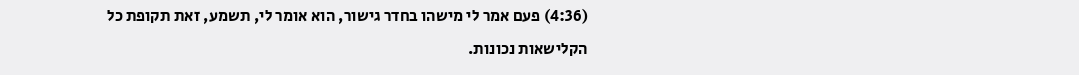(4:36) פעם אמר לי מישהו בחדר גישור, הוא אומר לי, תשמע, זאת תקופת כל הקלישאות נכונות.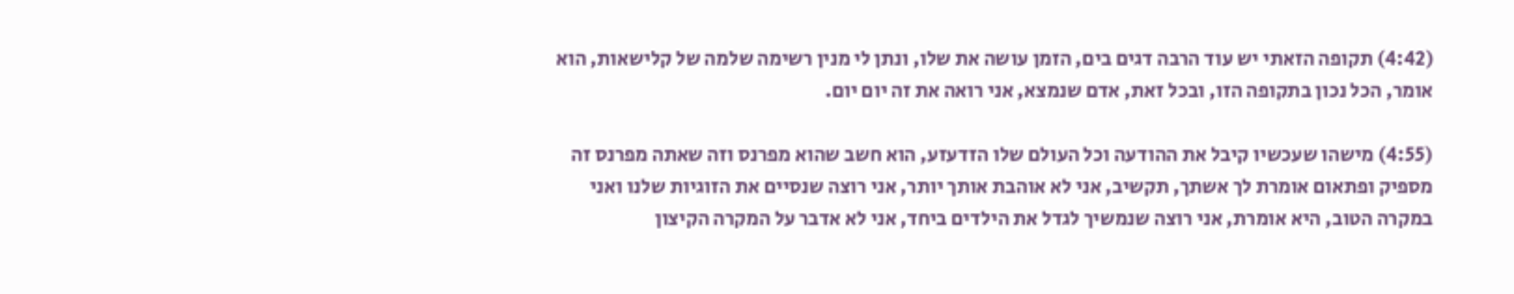(4:42) תקופה הזאתי יש עוד הרבה דגים בים, הזמן עושה את שלו, ונתן לי מנין רשימה שלמה של קלישאות, הוא אומר, הכל נכון בתקופה הזו, ובכל זאת, אדם שנמצא, אני רואה את זה יום יום.

(4:55) מישהו שעכשיו קיבל את ההודעה וכל העולם שלו הזדעזע, הוא חשב שהוא מפרנס וזה שאתה מפרנס זה מספיק ופתאום אומרת לך אשתך, תקשיב, אני לא אוהבת אותך יותר, אני רוצה שנסיים את הזוגיות שלנו ואני במקרה הטוב, היא אומרת, אני רוצה שנמשיך לגדל את הילדים ביחד, אני לא אדבר על המקרה הקיצון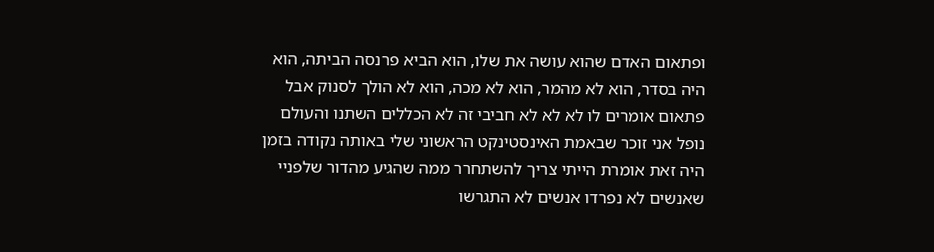ופתאום האדם שהוא עושה את שלו, הוא הביא פרנסה הביתה, הוא היה בסדר, הוא לא מהמר, הוא לא מכה, הוא לא הולך לסנוק אבל פתאום אומרים לו לא לא לא חביבי זה לא הכללים השתנו והעולם נופל אני זוכר שבאמת האינסטינקט הראשוני שלי באותה נקודה בזמן היה זאת אומרת הייתי צריך להשתחרר ממה שהגיע מהדור שלפניי שאנשים לא נפרדו אנשים לא התגרשו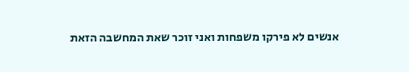אנשים לא פירקו משפחות ואני זוכר שאת המחשבה הזאת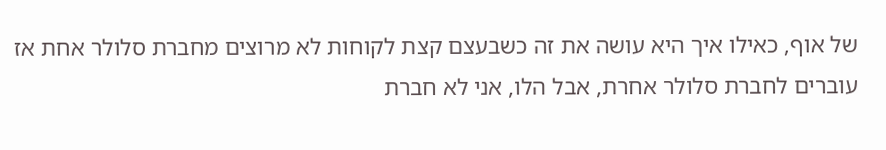של אוף, כאילו איך היא עושה את זה כשבעצם קצת לקוחות לא מרוצים מחברת סלולר אחת אז עוברים לחברת סלולר אחרת, אבל הלו, אני לא חברת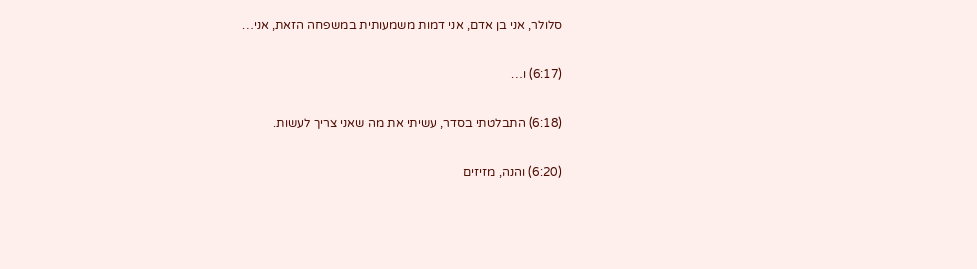סלולר, אני בן אדם, אני דמות משמעותית במשפחה הזאת, אני…

(6:17) ו…

(6:18) התבלטתי בסדר, עשיתי את מה שאני צריך לעשות.

(6:20) והנה, מזיזים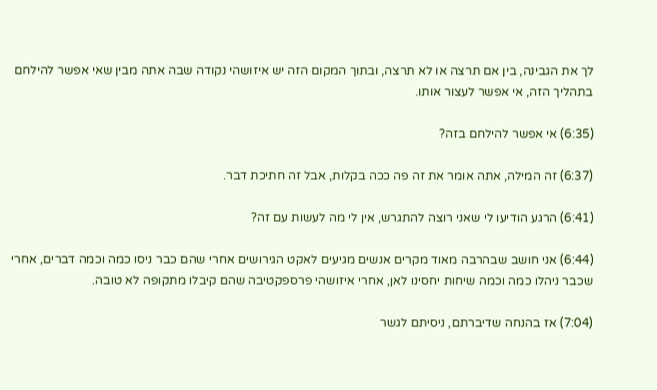לך את הגבינה, בין אם תרצה או לא תרצה, ובתוך המקום הזה יש איזושהי נקודה שבה אתה מבין שאי אפשר להילחם בתהליך הזה, אי אפשר לעצור אותו.

(6:35) אי אפשר להילחם בזה?

(6:37) זה המילה, אתה אומר את זה פה ככה בקלות, אבל זה חתיכת דבר.

(6:41) הרגע הודיעו לי שאני רוצה להתגרש, אין לי מה לעשות עם זה?

(6:44) אני חושב שבהרבה מאוד מקרים אנשים מגיעים לאקט הגירושים אחרי שהם כבר ניסו כמה וכמה דברים, אחרי שכבר ניהלו כמה וכמה שיחות יחסינו לאן, אחרי איזושהי פרספקטיבה שהם קיבלו מתקופה לא טובה.

(7:04) אז בהנחה שדיברתם, ניסיתם לגשר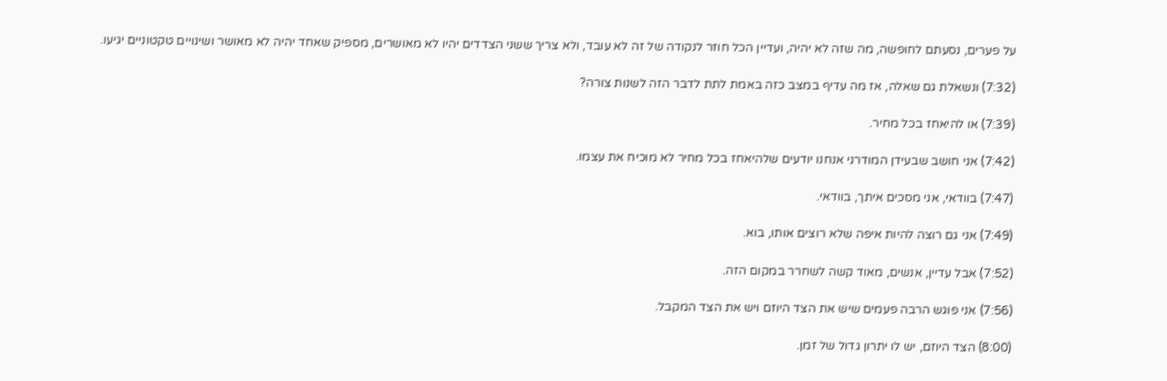על פערים, נסעתם לחופשה, מה שזה לא יהיה, ועדיין הכל חוזר לנקודה של זה לא עובד, ולא צריך ששני הצדדים יהיו לא מאושרים, מספיק שאחד יהיה לא מאושר ושינויים טקטוניים יגיעו.

(7:32) ונשאלת גם שאלה, אז מה עדיף במצב כזה באמת לתת לדבר הזה לשנות צורה?

(7:39) או להיאחז בכל מחיר.

(7:42) אני חושב שבעידן המודרני אנחנו יודעים שלהיאחז בכל מחיר לא מוכיח את עצמו.

(7:47) בוודאי, אני מסכים איתך, בוודאי.

(7:49) אני גם רוצה להיות איפה שלא רוצים אותו, בוא.

(7:52) אבל עדיין, אנשים, מאוד קשה לשחרר במקום הזה.

(7:56) אני פוגש הרבה פעמים שיש את הצד היוזם ויש את הצד המקבל.

(8:00) הצד היוזם, יש לו יתרון גדול של זמן.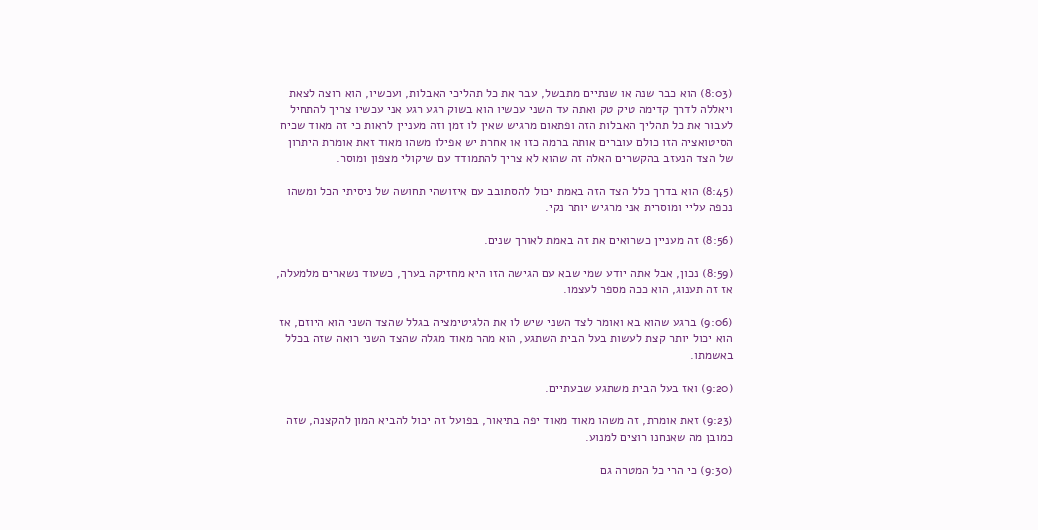(8:03) הוא כבר שנה או שנתיים מתבשל, עבר את כל תהליכי האבלות, ועכשיו, הוא רוצה לצאת ויאללה לדרך קדימה טיק טק ואתה עד השני עכשיו הוא בשוק רגע רגע אני עכשיו צריך להתחיל לעבור את כל תהליך האבלות הזה ופתאום מרגיש שאין לו זמן וזה מעניין לראות כי זה מאוד שכיח הסיטואציה הזו כולם עוברים אותה ברמה כזו או אחרת יש אפילו משהו מאוד זאת אומרת היתרון של הצד הנעזב בהקשרים האלה זה שהוא לא צריך להתמודד עם שיקולי מצפון ומוסר.

(8:45) הוא בדרך כלל הצד הזה באמת יכול להסתובב עם איזושהי תחושה של ניסיתי הכל ומשהו נכפה עליי ומוסרית אני מרגיש יותר נקי.

(8:56) זה מעניין כשרואים את זה באמת לאורך שנים.

(8:59) נכון, אבל אתה יודע שמי שבא עם הגישה הזו היא מחזיקה בערך, כשעוד נשארים מלמעלה, אז זה תענוג, הוא ככה מספר לעצמו.

(9:06) ברגע שהוא בא ואומר לצד השני שיש לו את הלגיטימציה בגלל שהצד השני הוא היוזם, אז הוא יכול יותר קצת לעשות בעל הבית השתגע, הוא מהר מאוד מגלה שהצד השני רואה שזה בכלל באשמתו.

(9:20) ואז בעל הבית משתגע שבעתיים.

(9:23) זאת אומרת, זה משהו מאוד מאוד יפה בתיאור, בפועל זה יכול להביא המון להקצנה, שזה כמובן מה שאנחנו רוצים למנוע.

(9:30) כי הרי כל המטרה גם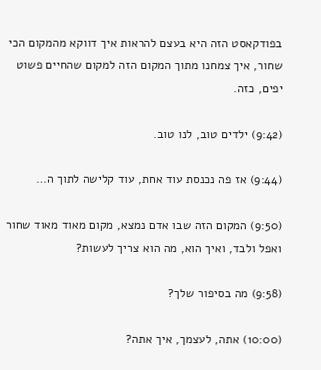בפודקאסט הזה היא בעצם להראות איך דווקא מהמקום הכי שחור, איך צמחנו מתוך המקום הזה למקום שהחיים פשוט יפים, כזה.

(9:42) ילדים טוב, לנו טוב.

(9:44) אז פה נכנסת עוד אחת, עוד קלישה לתוך ה…

(9:50) המקום הזה שבו אדם נמצא, מקום מאוד מאוד שחור ואפל ולבד, ואיך הוא, מה הוא צריך לעשות?

(9:58) מה בסיפור שלך?

(10:00) אתה, לעצמך, איך אתה?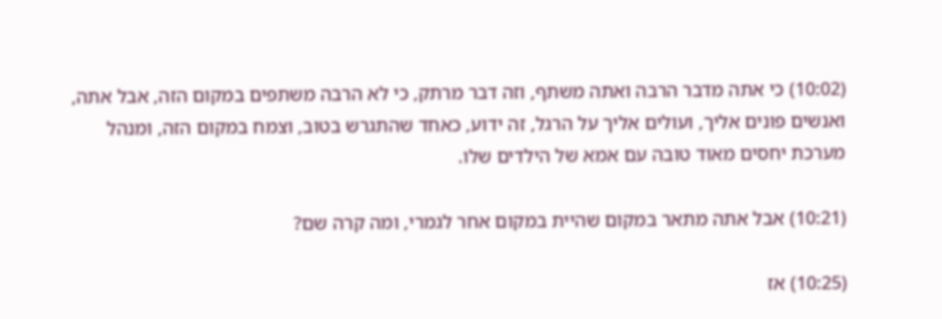(10:02) כי אתה מדבר הרבה ואתה משתף, וזה דבר מרתק, כי לא הרבה משתפים במקום הזה, אבל אתה, ואנשים פונים אליך, ועולים אליך על הרגל, זה ידוע, כאחד שהתגרש בטוב, וצמח במקום הזה, ומנהל מערכת יחסים מאוד טובה עם אמא של הילדים שלו.

(10:21) אבל אתה מתאר במקום שהיית במקום אחר לגמרי, ומה קרה שם?

(10:25) אז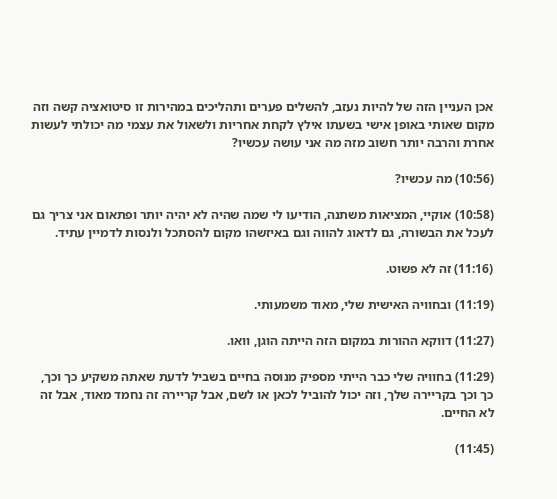אכן העניין הזה של להיות נעזב, להשלים פערים ותהליכים במהירות זו סיטואציה קשה וזה מקום שאותי באופן אישי בשעתו אילץ לקחת אחריות ולשאול את עצמי מה יכולתי לעשות אחרת והרבה יותר חשוב מזה מה אני עושה עכשיו?

(10:56) מה עכשיו?

(10:58) אוקיי, המציאות משתנה, הודיעו לי שמה שהיה לא יהיה יותר ופתאום אני צריך גם לעכל את הבשורה, גם לדאוג להווה וגם באיזשהו מקום להסתכל ולנסות לדמיין עתיד.

(11:16) זה לא פשוט.

(11:19) ובחוויה האישית שלי, מאוד משמעותי.

(11:27) דווקא ההורות במקום הזה הייתה הוגן, וואו.

(11:29) בחוויה שלי כבר הייתי מספיק מנוסה בחיים בשביל לדעת שאתה משקיע כך וכך, כך וכך בקריירה שלך, וזה יכול להוביל לכאן או לשם, אבל קריירה זה נחמד מאוד, אבל זה לא החיים.

(11:45)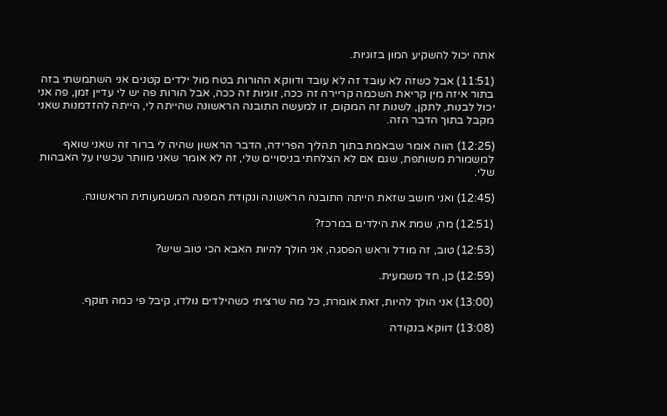אתה יכול להשקיע המון בזוגיות.

(11:51) אבל כשזה לא עובד זה לא עובד ודווקא ההורות בטח מול ילדים קטנים אני השתמשתי בזה בתור איזה מין קריאת השכמה קריירה זה ככה, זוגיות זה ככה, אבל הורות פה יש לי עדיין זמן, פה אני יכול לבנות, לתקן, לשנות זה המקום, זו למעשה התובנה הראשונה שהייתה לי, הייתה להזדמנות שאני מקבל בתוך הדבר הזה.

(12:25) הווה אומר שבאמת בתוך תהליך הפרידה, הדבר הראשון שהיה לי ברור זה שאני שואף למשמורת משותפת, שגם אם לא הצלחתי בניסויים שלי, זה לא אומר שאני מוותר עכשיו על האבהות שלי.

(12:45) ואני חושב שזאת הייתה התובנה הראשונה ונקודת המפנה המשמעותית הראשונה.

(12:51) מה, שמת את הילדים במרכז?

(12:53) טוב, זה מודל וראש הפסגה, אני הולך להיות האבא הכי טוב שיש?

(12:59) כן, חד משמעית.

(13:00) אני הולך להיות, זאת אומרת, כל מה שרציתי כשהילדים נולדו, קיבל פי כמה תוקף.

(13:08) דווקא בנקודה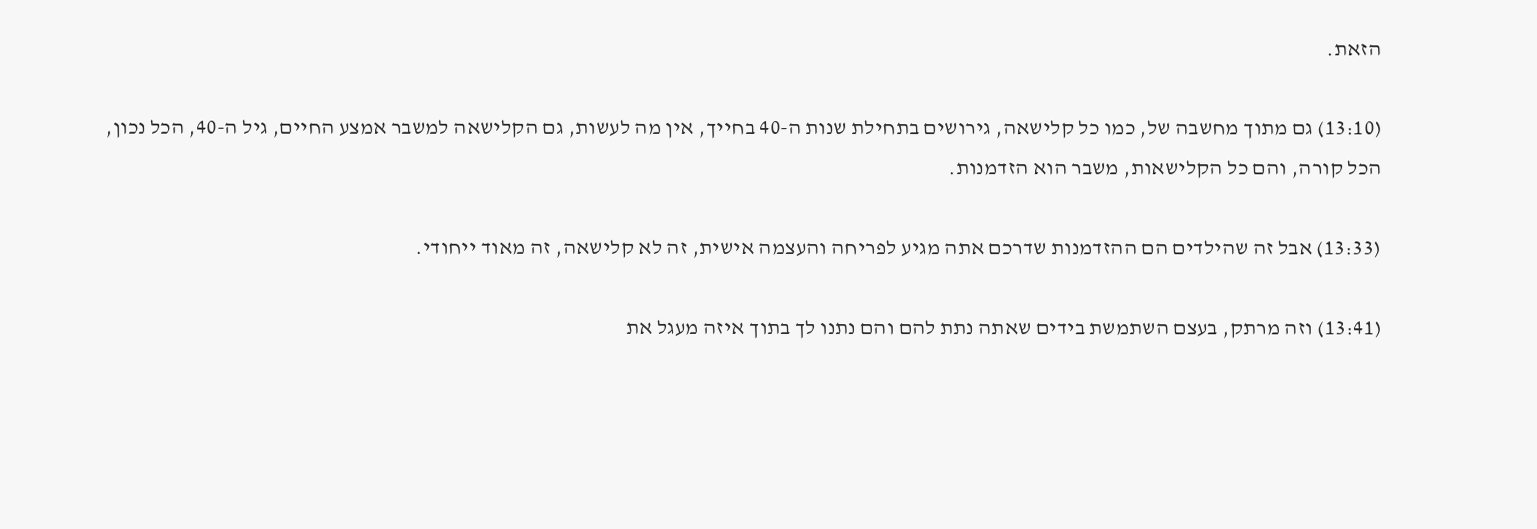הזאת.

(13:10) גם מתוך מחשבה של, כמו כל קלישאה, גירושים בתחילת שנות ה-40 בחייך, אין מה לעשות, גם הקלישאה למשבר אמצע החיים, גיל ה-40, הכל נכון, הכל קורה, והם כל הקלישאות, משבר הוא הזדמנות.

(13:33) אבל זה שהילדים הם ההזדמנות שדרכם אתה מגיע לפריחה והעצמה אישית, זה לא קלישאה, זה מאוד ייחודי.

(13:41) וזה מרתק, בעצם השתמשת בידים שאתה נתת להם והם נתנו לך בתוך איזה מעגל את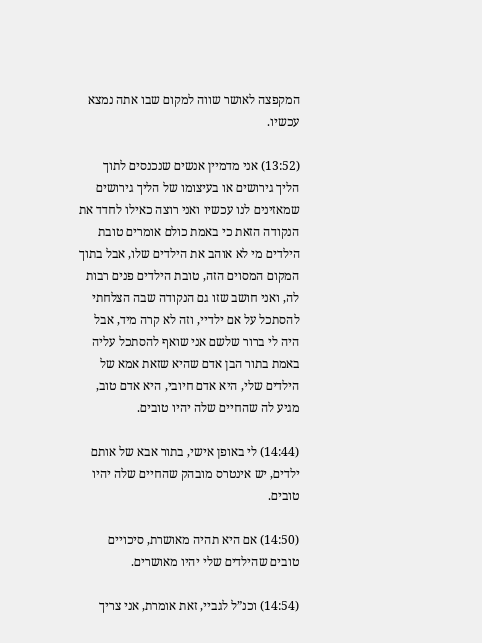המקפצה לאושר שווה למקום שבו אתה נמצא עכשיו.

(13:52) אני מדמיין אנשים שנכנסים לתוך הליך גירושים או בעיצומו של הליך גירושים שמאזינים לנו עכשיו ואני רוצה כאילו לחדד את הנקודה הזאת כי באמת כולם אומרים טובת הילדים מי לא אוהב את הילדים שלו, אבל בתוך המקום המסוים הזה, טובת הילדים פנים רבות לה, ואני חושב שזו גם הנקודה שבה הצלחתי להסתכל על אם ילדיי, וזה לא קרה מיד, אבל היה לי ברור שלשם אני שואף להסתכל עליה באמת בתור הבן אדם שהיא שזאת אמא של הילדים שלי, היא אדם חיובי, היא אדם טוב, מגיע לה שהחיים שלה יהיו טובים.

(14:44) לי באופן אישי, בתור אבא של אותם ילדים, יש אינטרס מובהק שהחיים שלה יהיו טובים.

(14:50) אם היא תהיה מאושרת, סיכויים טובים שהילדים שלי יהיו מאושרים.

(14:54) וכנ”ל לגביי, זאת אומרת, אני צריך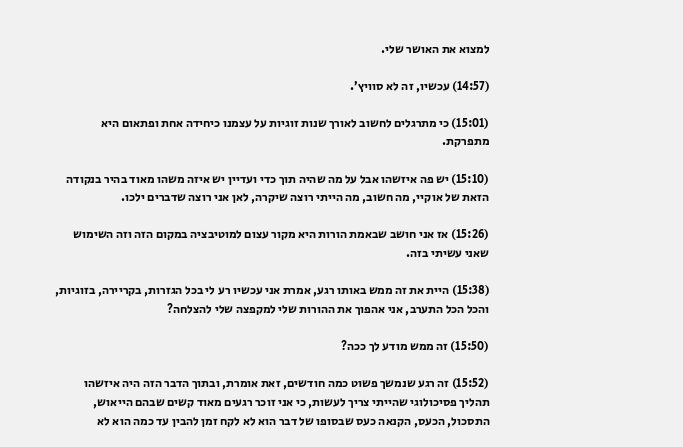למצוא את האושר שלי.

(14:57) עכשיו, זה לא סוויץ’.

(15:01) כי מתרגלים לחשוב לאורך שנות זוגיות על עצמנו כיחידה אחת ופתאום היא מתפרקת.

(15:10) יש פה איזשהו אבל על מה שהיה תוך כדי ועדיין יש איזה משהו מאוד בהיר בנקודה הזאת של אוקיי, מה חשוב, מה הייתי רוצה שיקרה, לאן אני רוצה שדברים ילכו.

(15:26) אז אני חושב שבאמת הורות היא מקור עצום למוטיבציה במקום הזה וזה השימוש שאני עשיתי בזה.

(15:38) היית את זה ממש באותו רגע, אמרת אני עכשיו רע לי בכל הגזרות, בקריירה, בזוגיות, והכל הכל התערב, אני אהפוך את ההורות שלי למקפצה שלי להצלחה?

(15:50) זה ממש מודע לך ככה?

(15:52) זה רגע שנמשך פשוט כמה חודשים, זאת אומרת, ובתוך הדבר הזה היה איזשהו תהליך פסיכולוגי שהייתי צריך לעשות, כי אני זוכר רגעים מאוד קשים שבהם הייאוש, התסכול, הכעס, הקנאה כעס שבסופו של דבר הוא לא לקח זמן להבין עד כמה הוא לא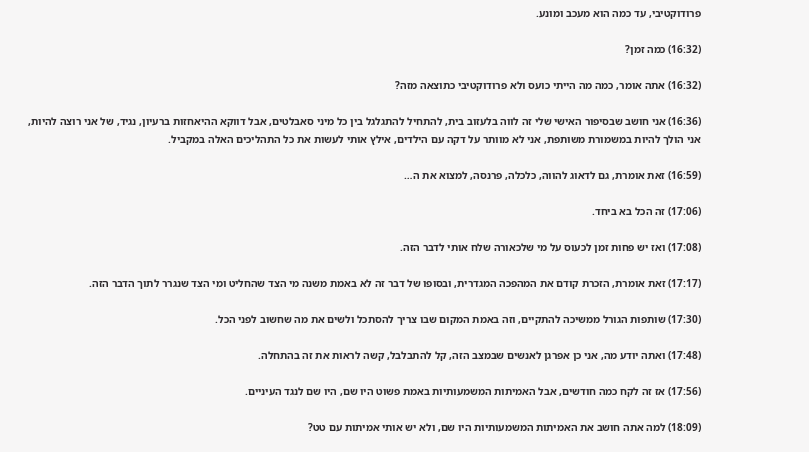פרודוקטיבי, עד כמה הוא מעכב ומונע.

(16:32) כמה זמן?

(16:32) אתה אומר, כמה מה הייתי כועס ולא פרודוקטיבי כתוצאה מזה?

(16:36) אני חושב שבסיפור האישי שלי זה לווה בלעזוב בית, להתחיל להתגלגל בין כל מיני סאבלטים, אבל דווקא ההיאחזות ברעיון, נגיד, של אני רוצה להיות, אני הולך להיות במשמורת משותפת, אני לא מוותר על דקה עם הילדים, אילץ אותי לעשות את כל התהליכים האלה במקביל.

(16:59) זאת אומרת, גם לדאוג להווה, כלכלה, פרנסה, למצוא את ה…

(17:06) זה הכל בא ביחד.

(17:08) ואז יש פחות זמן לכעוס על מי שלכאורה שלח אותי לדבר הזה.

(17:17) זאת אומרת, הזכרת קודם את המהפכה המגדרית, ובסופו של דבר זה לא באמת משנה מי הצד שהחליט ומי הצד שנגרר לתוך הדבר הזה.

(17:30) שותפות הגורל ממשיכה להתקיים, וזה באמת המקום שבו צריך להסתכל ולשים את מה שחשוב לפני הכל.

(17:48) ואתה יודע מה, אני כן אפרגן לאנשים שבמצב הזה, קל להתבלבל, קשה לראות את זה בהתחלה.

(17:56) אז זה לקח כמה חודשים, אבל האמיתות המשמעותיות באמת פשוט היו שם, היו שם לנגד העיניים.

(18:09) למה אתה חושב את האמיתות המשמעותיות היו שם, ולא יש אותי אמיתות עם טט?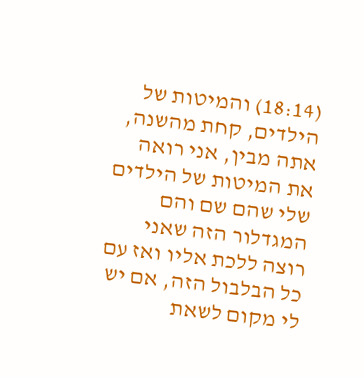(18:14) והמיטות של הילדים, קחת מהשנה, אתה מבין, אני רואה את המיטות של הילדים שלי שהם שם והם המגדלור הזה שאני רוצה ללכת אליו ואז עם כל הבלבול הזה, אם יש לי מקום לשאת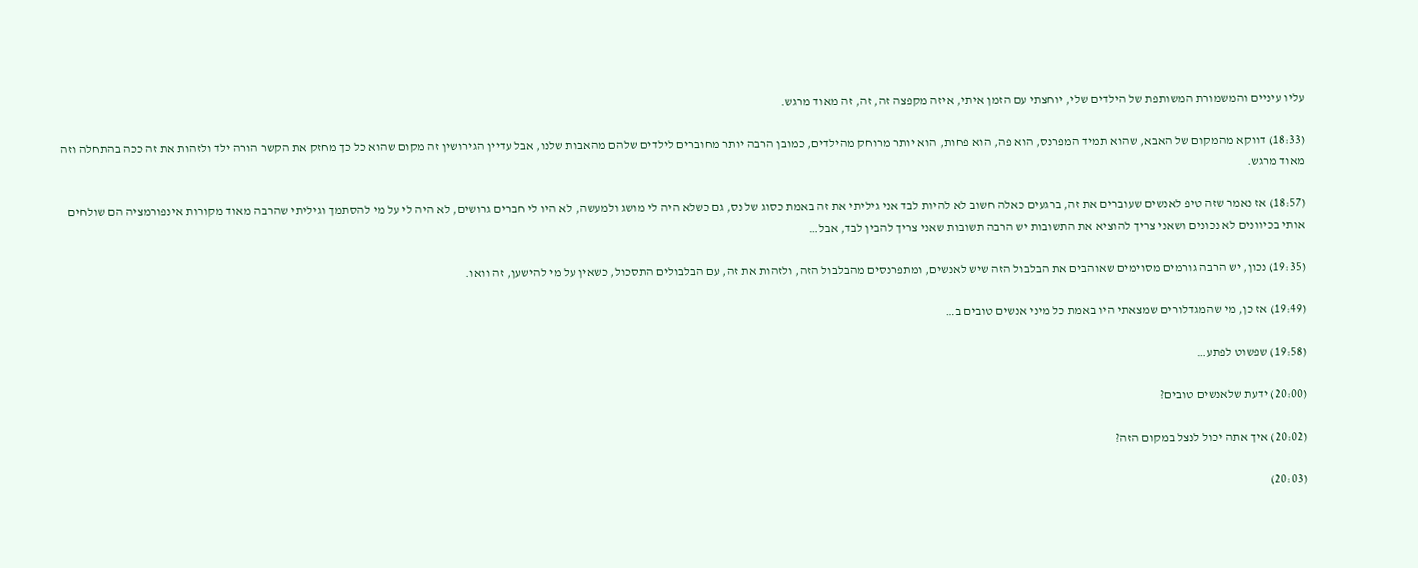עליו עיניים והמשמורת המשותפת של הילדים שלי, יוחצתי עם הזמן איתי, איזה מקפצה זה, זה, זה מאוד מרגש.

(18:33) דווקא מהמקום של האבא, שהוא תמיד המפרנס, הוא פה, הוא פחות, הוא יותר מרוחק מהילדים, כמובן הרבה יותר מחוברים לילדים שלהם מהאבות שלנו, אבל עדיין הגירושין זה מקום שהוא כל כך מחזק את הקשר הורה ילד ולזהות את זה ככה בהתחלה וזה מאוד מרגש.

(18:57) אז נאמר שזה טיפ לאנשים שעוברים את זה, ברגעים כאלה חשוב לא להיות לבד אני גיליתי את זה באמת כסוג של נס, גם כשלא היה לי מושג ולמעשה, לא היו לי חברים גרושים, לא היה לי על מי להסתמך וגיליתי שהרבה מאוד מקורות אינפורמציה הם שולחים אותי בכיוונים לא נכונים ושאני צריך להוציא את התשובות יש הרבה תשובות שאני צריך להבין לבד, אבל…

(19:35) נכון, יש הרבה גורמים מסוימים שאוהבים את הבלבול הזה שיש לאנשים, ומתפרנסים מהבלבול הזה, ולזהות את זה, עם הבלבולים התסכול, כשאין על מי להישען, זה וואו.

(19:49) אז כן, מי שהמגדלורים שמצאתי היו באמת כל מיני אנשים טובים ב…

(19:58) שפשוט לפתע…

(20:00) ידעת שלאנשים טובים?

(20:02) איך אתה יכול לנצל במקום הזה?

(20:03)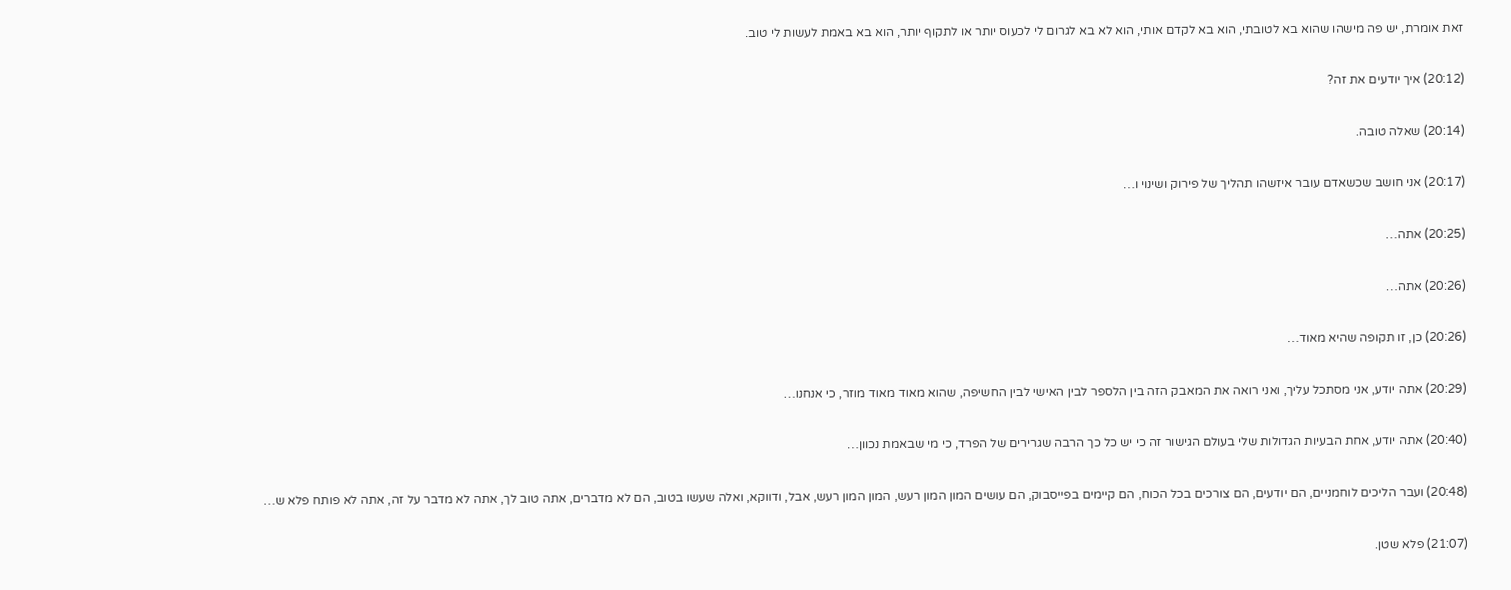זאת אומרת, יש פה מישהו שהוא בא לטובתי, הוא בא לקדם אותי, הוא לא בא לגרום לי לכעוס יותר או לתקוף יותר, הוא בא באמת לעשות לי טוב.

(20:12) איך יודעים את זה?

(20:14) שאלה טובה.

(20:17) אני חושב שכשאדם עובר איזשהו תהליך של פירוק ושינוי ו…

(20:25) אתה…

(20:26) אתה…

(20:26) כן, זו תקופה שהיא מאוד…

(20:29) אתה יודע, אני מסתכל עליך, ואני רואה את המאבק הזה בין הלספר לבין האישי לבין החשיפה, שהוא מאוד מאוד מוזר, כי אנחנו…

(20:40) אתה יודע, אחת הבעיות הגדולות שלי בעולם הגישור זה כי יש כל כך הרבה שגרירים של הפרד, כי מי שבאמת נכוון…

(20:48) ועבר הליכים לוחמניים, הם יודעים, הם צורכים בכל הכוח, הם קיימים בפייסבוק, הם עושים המון המון רעש, המון המון רעש, אבל, ודווקא, ואלה שעשו בטוב, הם לא מדברים, אתה טוב לך, אתה לא מדבר על זה, אתה לא פותח פלא ש…

(21:07) פלא שטן.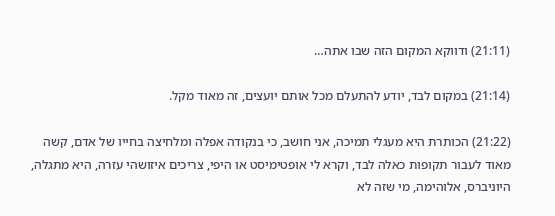(21:11) ודווקא המקום הזה שבו אתה…

(21:14) במקום לבד, יודע להתעלם מכל אותם יועצים, זה מאוד מקל.

(21:22) הכותרת היא מעגלי תמיכה, אני חושב, כי בנקודה אפלה ומלחיצה בחייו של אדם, קשה מאוד לעבור תקופות כאלה לבד, וקרא לי אופטימיסט או היפי, צריכים איזושהי עזרה, היא מתגלה, היוניברס, אלוהימה, מי שזה לא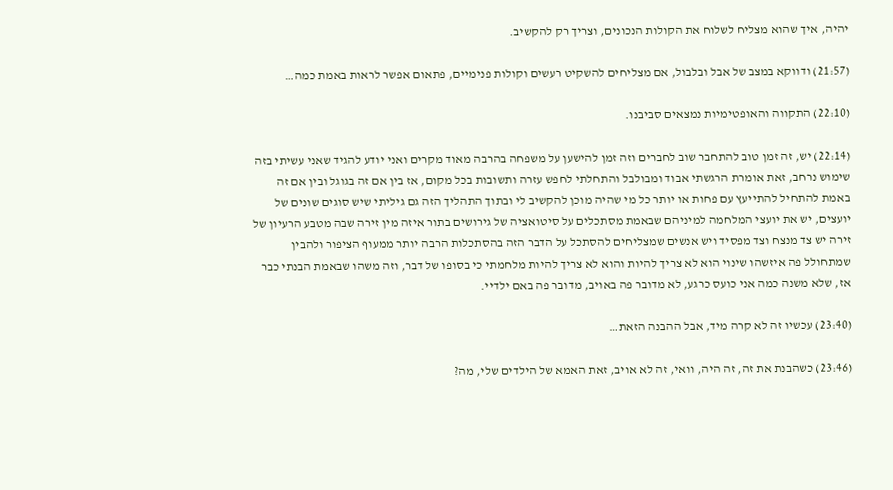יהיה, איך שהוא מצליח לשלוח את הקולות הנכונים, וצריך רק להקשיב.

(21:57) ודווקא במצב של אבל ובלבול, אם מצליחים להשקיט רעשים וקולות פנימיים, פתאום אפשר לראות באמת כמה…

(22:10) התקווה והאופטימיות נמצאים סביבנו.

(22:14) יש, זה זמן טוב להתחבר שוב לחברים וזה זמן להישען על משפחה בהרבה מאוד מקרים ואני יודע להגיד שאני עשיתי בזה שימוש נרחב, זאת אומרת הרגשתי אבוד ומבולבל והתחלתי לחפש עזרה ותשובות בכל מקום, אז בין אם זה בגוגל ובין אם זה באמת להתחיל להתייעץ עם פחות או יותר כל מי שהיה מוכן להקשיב לי ובתוך התהליך הזה גם גיליתי שיש סוגים שונים של יועצים, יש את יועצי המלחמה למיניהם שבאמת מסתכלים על סיטואציה של גירושים בתור איזה מין זירה שבה מטבע הרעיון של זירה יש צד מנצח וצד מפסיד ויש אנשים שמצליחים להסתכל על הדבר הזה בהסתכלות הרבה יותר ממעוף הציפור ולהבין שמתחולל פה איזשהו שינוי הוא לא צריך להיות והוא לא צריך להיות מלחמתי כי בסופו של דבר, וזה משהו שבאמת הבנתי כבר אז, שלא משנה כמה אני כועס כרגע, לא מדובר פה באויב, מדובר פה באם ילדיי.

(23:40) עכשיו זה לא קרה מיד, אבל ההבנה הזאת…

(23:46) כשהבנת את זה, זה היה, וואי, זה לא אויב, זאת האמא של הילדים שלי, מה?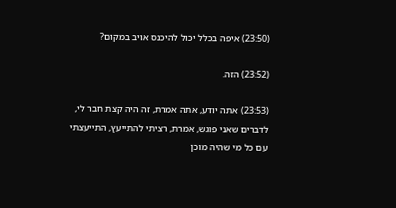(23:50) איפה בכלל יכול להיכנס אויב במקום?

(23:52) הזה.

(23:53) אתה יודע, אתה אמרת, זה היה קצת חבר לי, לדברים שאני פוגש, אמרת, רציתי להתייעץ, התייעצתי עם כל מי שהיה מוכן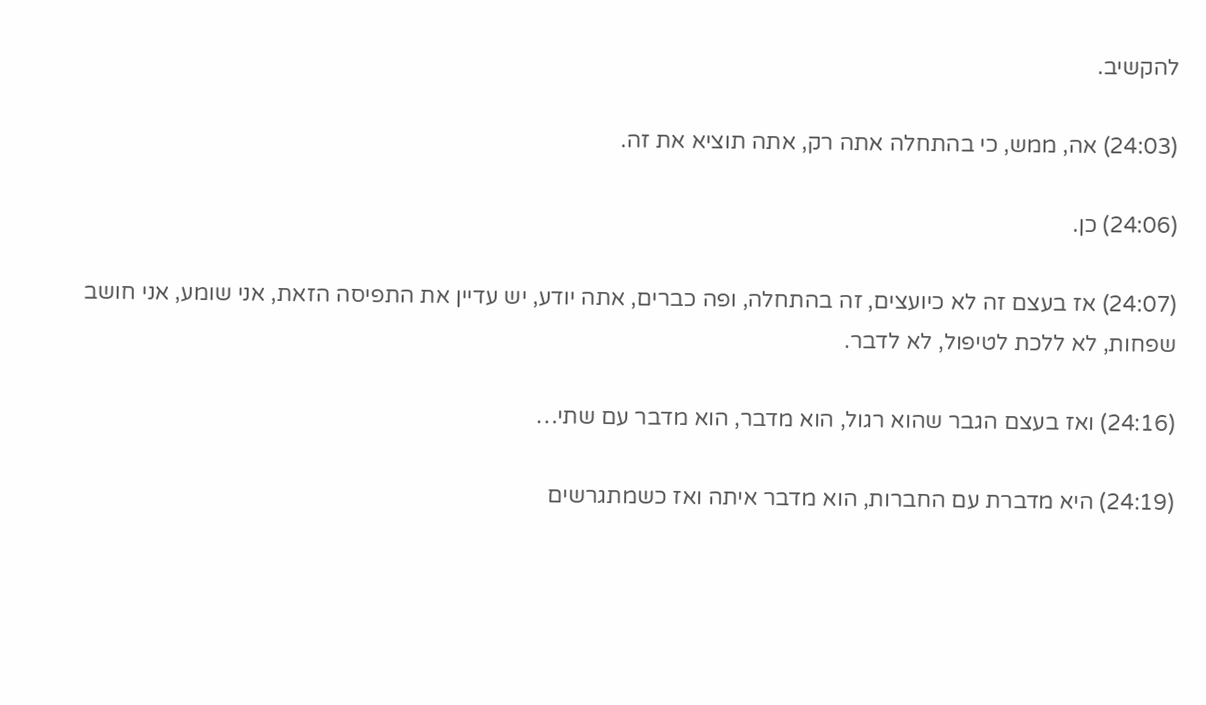להקשיב.

(24:03) אה, ממש, כי בהתחלה אתה רק, אתה תוציא את זה.

(24:06) כן.

(24:07) אז בעצם זה לא כיועצים, זה בהתחלה, ופה כברים, אתה יודע, יש עדיין את התפיסה הזאת, אני שומע, אני חושב שפחות, לא ללכת לטיפול, לא לדבר.

(24:16) ואז בעצם הגבר שהוא רגול, הוא מדבר, הוא מדבר עם שתי…

(24:19) היא מדברת עם החברות, הוא מדבר איתה ואז כשמתגרשים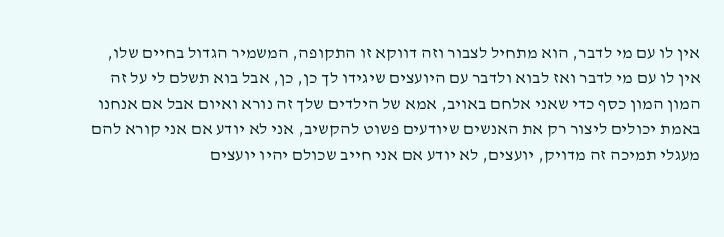אין לו עם מי לדבר, הוא מתחיל לצבור וזה דווקא זו התקופה, המשמיר הגדול בחיים שלו, אין לו עם מי לדבר ואז לבוא ולדבר עם היועצים שיגידו לך כן, כן, אבל בוא תשלם לי על זה המון המון כסף כדי שאני אלחם באויב, אמא של הילדים שלך זה נורא ואיום אבל אם אנחנו באמת יכולים ליצור רק את האנשים שיודעים פשוט להקשיב, אני לא יודע אם אני קורא להם מעגלי תמיכה זה מדויק, יועצים, לא יודע אם אני חייב שכולם יהיו יועצים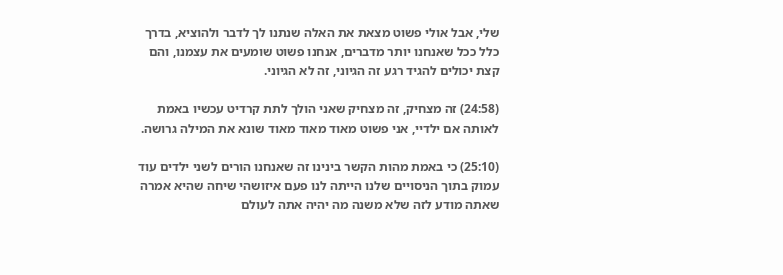שלי, אבל אולי פשוט מצאת את האלה שנתנו לך לדבר ולהוציא, בדרך כלל ככל שאנחנו יותר מדברים, אנחנו פשוט שומעים את עצמנו, והם קצת יכולים להגיד רגע זה הגיוני, זה לא הגיוני.

(24:58) זה מצחיק, זה מצחיק שאני הולך לתת קרדיט עכשיו באמת לאותה אם ילדיי, אני פשוט מאוד מאוד מאוד שונא את המילה גרושה.

(25:10) כי באמת מהות הקשר בינינו זה שאנחנו הורים לשני ילדים עוד עמוק בתוך הניסויים שלנו הייתה לנו פעם איזושהי שיחה שהיא אמרה שאתה מודע לזה שלא משנה מה יהיה אתה לעולם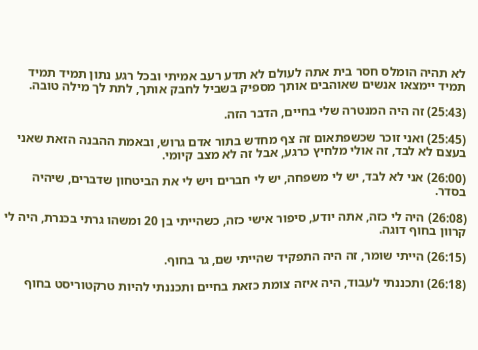לא תהיה הומלס חסר בית אתה לעולם לא תדע רעב אמיתי ובכל רגע נתון תמיד תמיד תמיד יימצאו אנשים שאוהבים אותך מספיק בשביל לחבק אותך, לתת לך מילה טובה.

(25:43) זה היה המנטרה שלי בחיים, הדבר הזה.

(25:45) ואני זוכר שכשפתאום זה צף מחדש בתור אדם גרוש, ובאמת ההבנה הזאת שאני בעצם לא לבד, זה אולי מלחיץ כרגע, אבל זה לא מצב קיומי.

(26:00) אני לא לבד, יש לי משפחה, יש לי חברים ויש לי את הביטחון שדברים, שיהיה בסדר.

(26:08) היה לי כזה, אתה יודע, סיפור אישי כזה, כשהייתי בן 20 ומשהו גרתי בכנרת, היה לי קרוון בחוף דוגה.

(26:15) הייתי שומר, זה היה התפקיד שהייתי שם, גר בחוף.

(26:18) ותכננתי לעבוד, היה איזה צומת כזאת בחיים ותכננתי להיות טרקטוריסט בחוף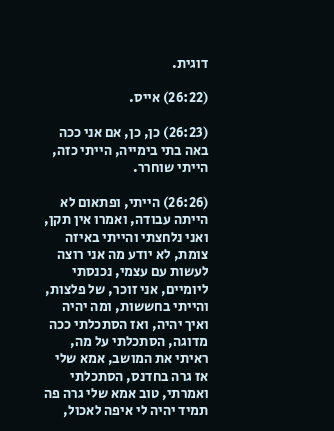דוגית.

(26:22) אייס.

(26:23) כן, כן, אם אני ככה באה בתי בימייה, הייתי כזה, הייתי שוחרר.

(26:26) הייתי, ופתאום לא הייתה עבודה, ואמרו אין תקן, ואני נלחצתי והייתי באיזה צומת, לא יודע מה אני רוצה לעשות עם עצמי, נכנסתי ליומיים, אני זוכר, של פלצות, והייתי בחששות, ומה יהיה ואיך יהיה, ואז הסתכלתי ככה מדוגה, הסתכלתי על מה, ראיתי את המושב, אמא שלי אז גרה בחדנס, הסתכלתי ואמרתי, טוב אמא שלי גרה פה תמיד יהיה לי איפה לאכול,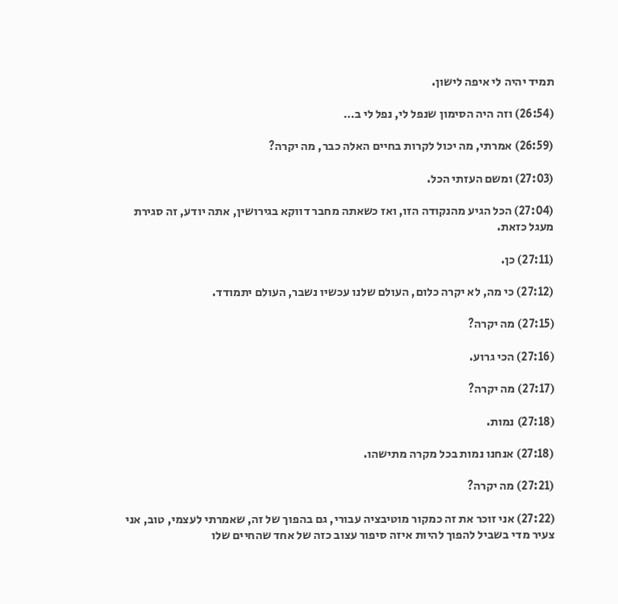תמיד יהיה לי איפה לישון.

(26:54) וזה היה הסימון שנפל לי, נפל לי ב…

(26:59) אמרתי, מה יכול לקרות בחיים האלה כבר, מה יקרה?

(27:03) ומשם העזתי הכל.

(27:04) הכל הגיע מהנקודה הזו, ואז כשאתה מחבר דווקא בגירושין, אתה יודע, זה סגירת מעגל כזאת.

(27:11) כן.

(27:12) כי מה, לא יקרה כלום, העולם שלנו עכשיו נשבר, העולם יתמודד.

(27:15) מה יקרה?

(27:16) הכי גרוע.

(27:17) מה יקרה?

(27:18) נמות.

(27:18) אנחנו נמות בכל מקרה מתישהו.

(27:21) מה יקרה?

(27:22) אני זוכר את זה כמקור מוטיבציה עבורי, גם בהפוך של זה, שאמרתי לעצמי, טוב, אני צעיר מדי בשביל להפוך להיות איזה סיפור עצוב כזה של אחד שהחיים שלו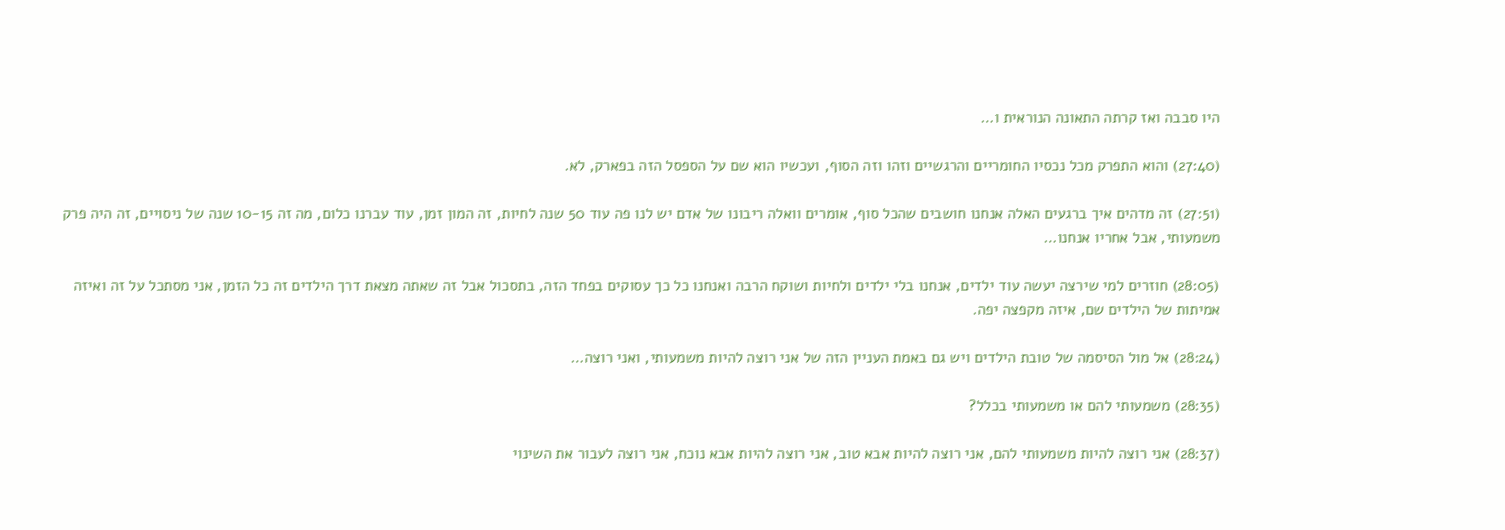היו סבבה ואז קרתה התאונה הנוראית ו…

(27:40) והוא התפרק מכל נכסיו החומריים והרגשיים וזהו וזה הסוף, ועכשיו הוא שם על הספסל הזה בפארק, לא.

(27:51) זה מדהים איך ברגעים האלה אנחנו חושבים שהכל סוף, אומרים וואלה ריבונו של אדם יש לנו פה עוד 50 שנה לחיות, זה המון זמן, עוד עברנו כלום, מה זה 10-15 שנה של ניסויים, זה היה פרק משמעותי, אבל אחריו אנחנו…

(28:05) חוזרים למי שירצה יעשה עוד ילדים, אנחנו בלי ילדים ולחיות ושוקח הרבה ואנחנו כל כך עסוקים בפחד הזה, בתסכול אבל זה שאתה מצאת דרך הילדים זה כל הזמן, אני מסתכל על זה ואיזה אמיתות של הילדים שם, איזה מקפצה יפה.

(28:24) אל מול הסיסמה של טובת הילדים ויש גם באמת העניין הזה של אני רוצה להיות משמעותי, ואני רוצה…

(28:35) משמעותי להם או משמעותי בכלל?

(28:37) אני רוצה להיות משמעותי להם, אני רוצה להיות אבא טוב, אני רוצה להיות אבא נוכח, אני רוצה לעבור את השינוי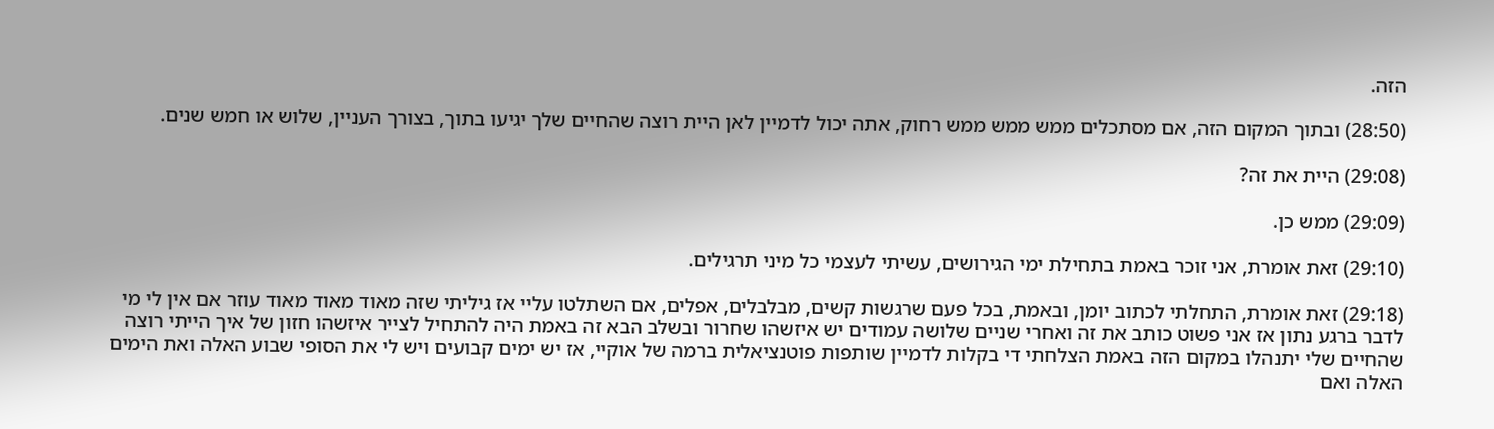הזה.

(28:50) ובתוך המקום הזה, אם מסתכלים ממש ממש ממש רחוק, אתה יכול לדמיין לאן היית רוצה שהחיים שלך יגיעו בתוך, בצורך העניין, שלוש או חמש שנים.

(29:08) היית את זה?

(29:09) ממש כן.

(29:10) זאת אומרת, אני זוכר באמת בתחילת ימי הגירושים, עשיתי לעצמי כל מיני תרגילים.

(29:18) זאת אומרת, התחלתי לכתוב יומן, ובאמת, בכל פעם שרגשות קשים, מבלבלים, אפלים, אם השתלטו עליי אז גיליתי שזה מאוד מאוד מאוד עוזר אם אין לי מי לדבר ברגע נתון אז אני פשוט כותב את זה ואחרי שניים שלושה עמודים יש איזשהו שחרור ובשלב הבא זה באמת היה להתחיל לצייר איזשהו חזון של איך הייתי רוצה שהחיים שלי יתנהלו במקום הזה באמת הצלחתי די בקלות לדמיין שותפות פוטנציאלית ברמה של אוקיי, אז יש ימים קבועים ויש לי את הסופי שבוע האלה ואת הימים האלה ואם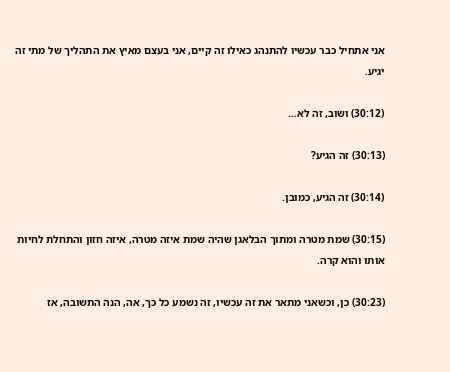אני אתחיל כבר עכשיו להתנהג כאילו זה קיים, אני בעצם מאיץ את התהליך של מתי זה יגיע.

(30:12) ושוב, זה לא…

(30:13) זה הגיע?

(30:14) זה הגיע, כמובן.

(30:15) שמת מטרה ומתוך הבלאגן שהיה שמת איזה מטרה, איזה חזון והתחלת לחיות אותו והוא קרה.

(30:23) כן, וכשאני מתאר את זה עכשיו, זה נשמע כל כך, אה, הנה התשובה, אז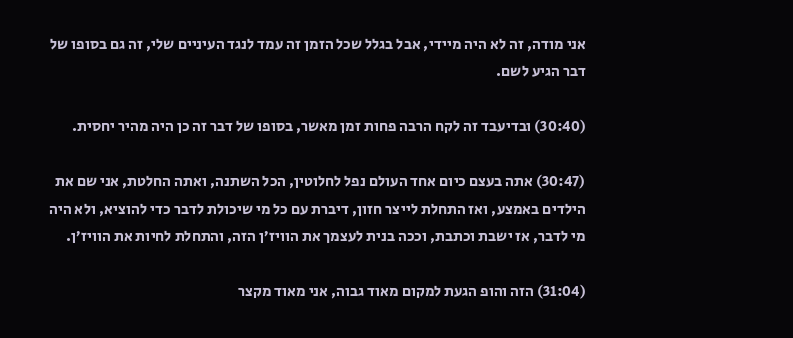אני מודה, זה לא היה מיידי, אבל בגלל שכל הזמן זה עמד לנגד העיניים שלי, זה גם בסופו של דבר הגיע לשם.

(30:40) ובדיעבד זה לקח הרבה פחות זמן מאשר, בסופו של דבר זה כן היה מהיר יחסית.

(30:47) אתה בעצם כיום אחד העולם נפל לחלוטין, הכל השתנה, ואתה החלטת, אני שם את הילדים באמצע, ואז התחלת לייצר חזון, דיברת עם כל מי שיכולת לדבר כדי להוציא, ולא היה מי לדבר, אז ישבת וכתבת, וככה בנית לעצמך את הוויז’ן הזה, והתחלת לחיות את הוויז’ן.

(31:04) הזה והופ הגעת למקום מאוד גבוה, אני מאוד מקצר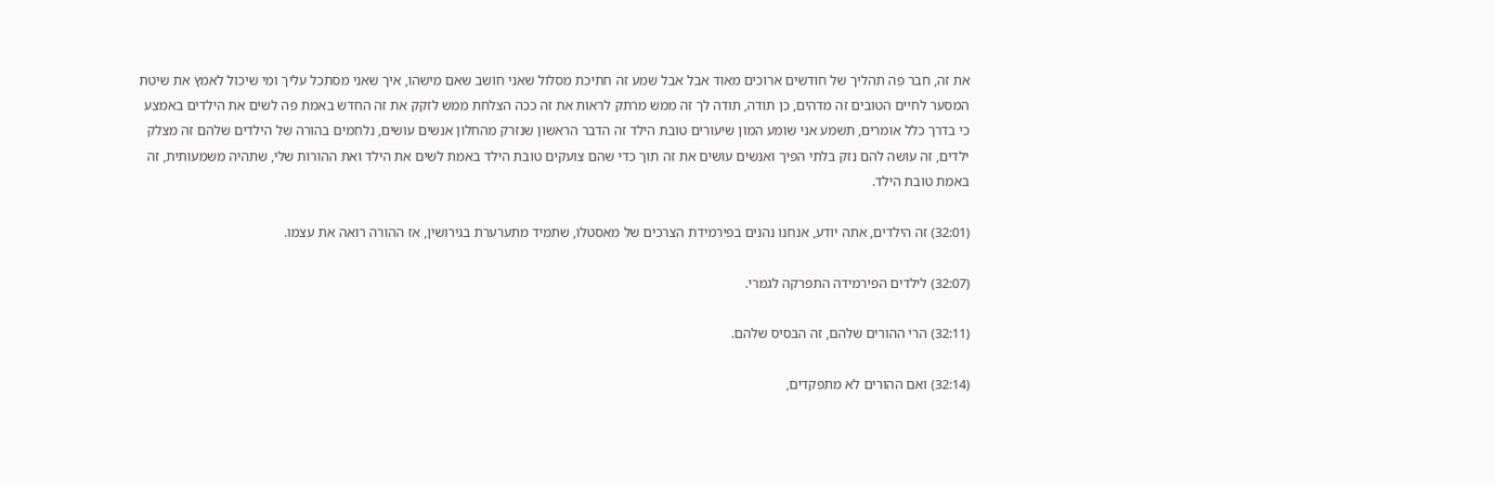את זה, חבר פה תהליך של חודשים ארוכים מאוד אבל אבל שמע זה חתיכת מסלול שאני חושב שאם מישהו, איך שאני מסתכל עליך ומי שיכול לאמץ את שיטת המסער לחיים הטובים זה מדהים, כן תודה, תודה לך זה ממש מרתק לראות את זה ככה הצלחת ממש לזקק את זה החדש באמת פה לשים את הילדים באמצע כי בדרך כלל אומרים, תשמע אני שומע המון שיעורים טובת הילד זה הדבר הראשון שנזרק מהחלון אנשים עושים, נלחמים בהורה של הילדים שלהם זה מצלק ילדים, זה עושה להם נזק בלתי הפיך ואנשים עושים את זה תוך כדי שהם צועקים טובת הילד באמת לשים את הילד ואת ההורות שלי, שתהיה משמעותית, זה באמת טובת הילד.

(32:01) זה הילדים, אתה יודע, אנחנו נהנים בפירמידת הצרכים של מאסטלו, שתמיד מתערערת בגירושין, אז ההורה רואה את עצמו.

(32:07) לילדים הפירמידה התפרקה לגמרי.

(32:11) הרי ההורים שלהם, זה הבסיס שלהם.

(32:14) ואם ההורים לא מתפקדים,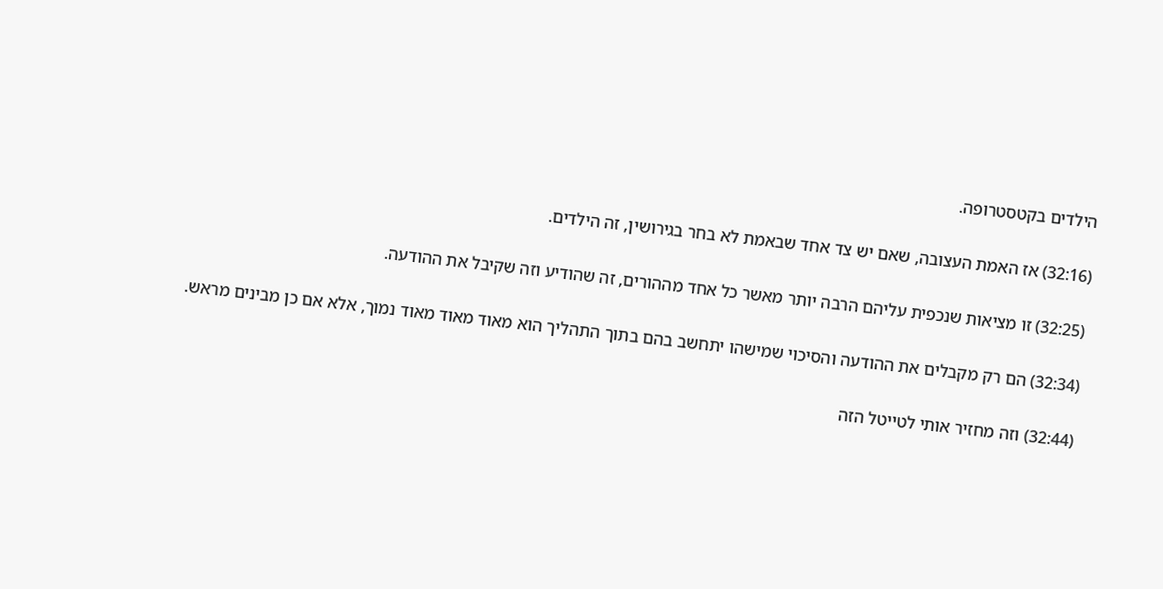הילדים בקטסטרופה.

(32:16) אז האמת העצובה, שאם יש צד אחד שבאמת לא בחר בגירושין, זה הילדים.

(32:25) זו מציאות שנכפית עליהם הרבה יותר מאשר כל אחד מההורים, זה שהודיע וזה שקיבל את ההודעה.

(32:34) הם רק מקבלים את ההודעה והסיכוי שמישהו יתחשב בהם בתוך התהליך הוא מאוד מאוד מאוד נמוך, אלא אם כן מבינים מראש.

(32:44) וזה מחזיר אותי לטייטל הזה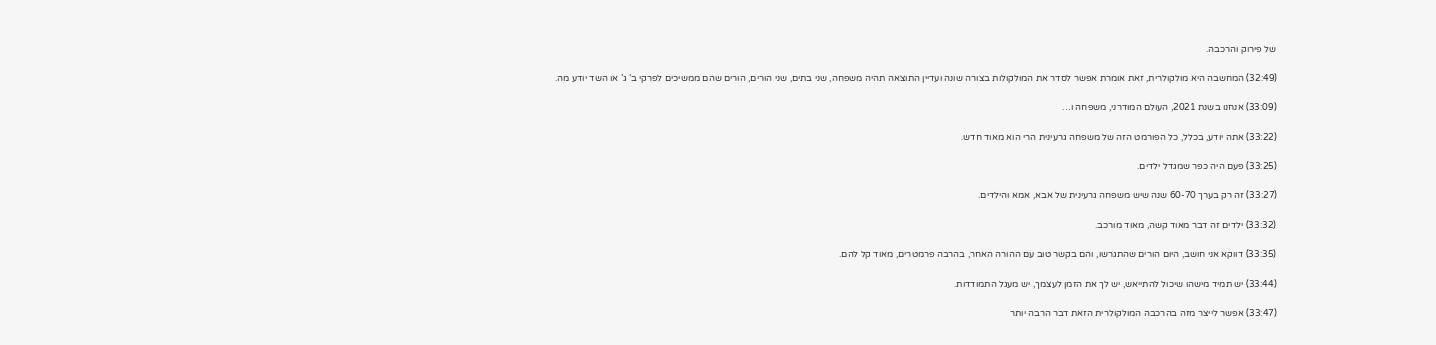של פירוק והרכבה.

(32:49) המחשבה היא מולקולרית, זאת אומרת אפשר לסדר את המולקולות בצורה שונה ועדיין התוצאה תהיה משפחה, שני בתים, שני הורים, הורים שהם ממשיכים לפרקי ב’ ג’ או השד יודע מה.

(33:09) אנחנו בשנת 2021, העולם המודרני, משפחה ו…

(33:22) אתה יודע, בכלל, כל הפורמט הזה של משפחה גרעינית הרי הוא מאוד חדש.

(33:25) פעם היה כפר שמגדל ילדים.

(33:27) זה רק בערך 60-70 שנה שיש משפחה גרעינית של אבא, אמא והילדים.

(33:32) ילדים זה דבר מאוד קשה, מאוד מורכב.

(33:35) דווקא אני חושב, היום הורים שהתגרשו, והם בקשר טוב עם ההורה האחר, בהרבה פרמטרים, מאוד קל להם.

(33:44) יש תמיד מישהו שיכול להתייאש, יש לך את הזמן לעצמך, יש מעגל התמודדות.

(33:47) אפשר לייצר מזה בהרכבה המולקולרית הזאת דבר הרבה יותר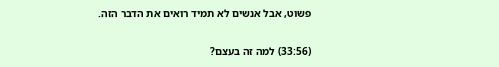פשוט, אבל אנשים לא תמיד רואים את הדבר הזה.

(33:56) למה זה בעצם?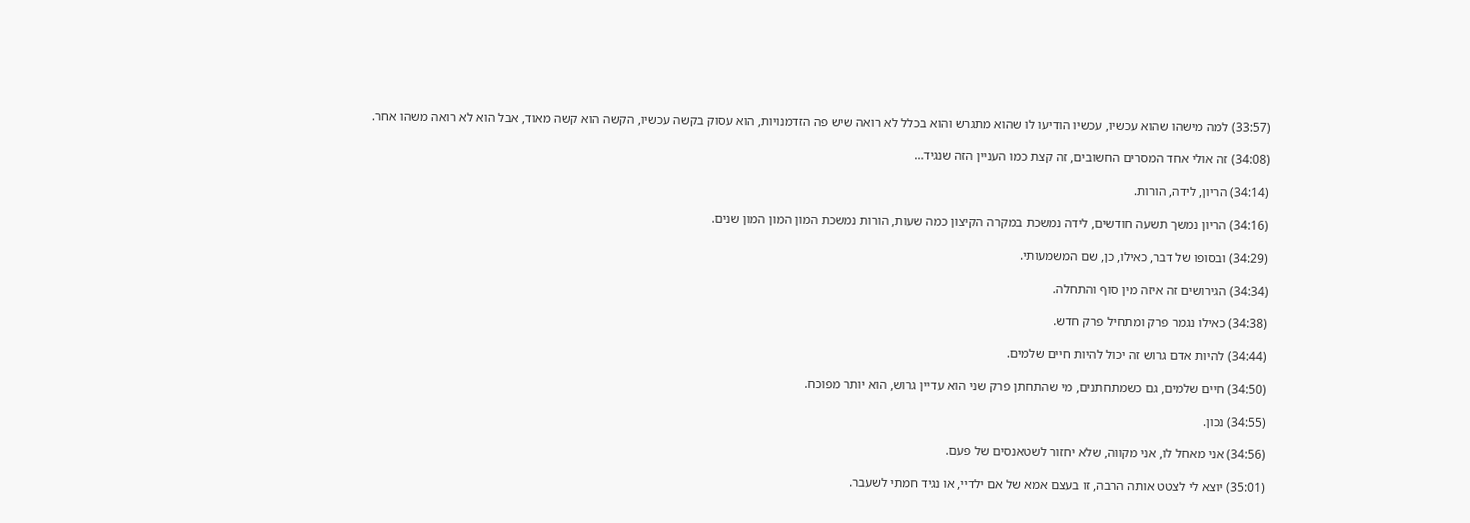(33:57) למה מישהו שהוא עכשיו, עכשיו הודיעו לו שהוא מתגרש והוא בכלל לא רואה שיש פה הזדמנויות, הוא עסוק בקשה עכשיו, הקשה הוא קשה מאוד, אבל הוא לא רואה משהו אחר.

(34:08) זה אולי אחד המסרים החשובים, זה קצת כמו העניין הזה שנגיד…

(34:14) הריון, לידה, הורות.

(34:16) הריון נמשך תשעה חודשים, לידה נמשכת במקרה הקיצון כמה שעות, הורות נמשכת המון המון המון שנים.

(34:29) ובסופו של דבר, כאילו, כן, שם המשמעותי.

(34:34) הגירושים זה איזה מין סוף והתחלה.

(34:38) כאילו נגמר פרק ומתחיל פרק חדש.

(34:44) להיות אדם גרוש זה יכול להיות חיים שלמים.

(34:50) חיים שלמים, גם כשמתחתנים, מי שהתחתן פרק שני הוא עדיין גרוש, הוא יותר מפוכח.

(34:55) נכון.

(34:56) אני מאחל לו, אני מקווה, שלא יחזור לשטאנסים של פעם.

(35:01) יוצא לי לצטט אותה הרבה, זו בעצם אמא של אם ילדיי, או נגיד חמתי לשעבר.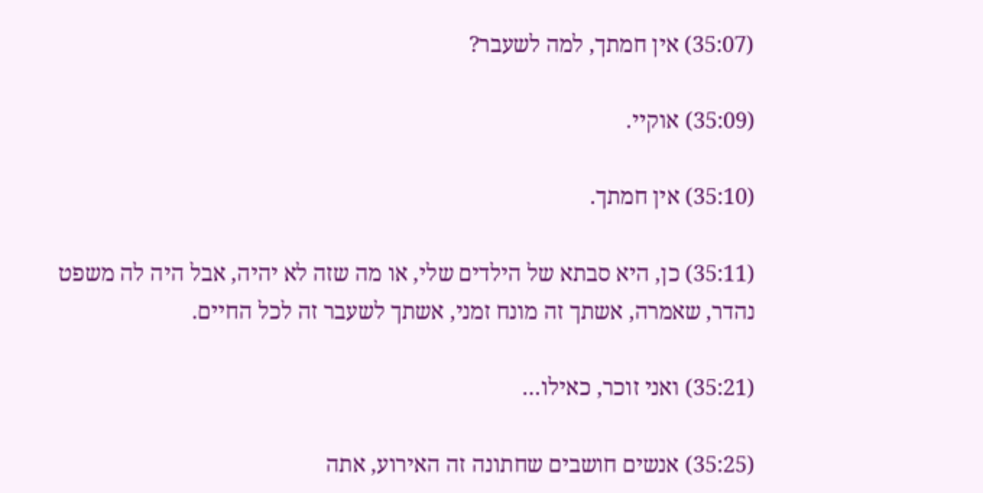(35:07) אין חמתך, למה לשעבר?

(35:09) אוקיי.

(35:10) אין חמתך.

(35:11) כן, היא סבתא של הילדים שלי, או מה שזה לא יהיה, אבל היה לה משפט נהדר, שאמרה, אשתך זה מונח זמני, אשתך לשעבר זה לכל החיים.

(35:21) ואני זוכר, כאילו…

(35:25) אנשים חושבים שחתונה זה האירוע, אתה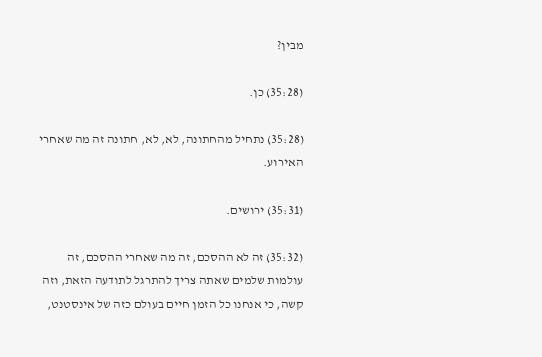מבין?

(35:28) כן.

(35:28) נתחיל מהחתונה, לא, לא, חתונה זה מה שאחרי האירוע.

(35:31) ירושים.

(35:32) זה לא ההסכם, זה מה שאחרי ההסכם, זה עולמות שלמים שאתה צריך להתרגל לתודעה הזאת, וזה קשה, כי אנחנו כל הזמן חיים בעולם כזה של אינסטנט,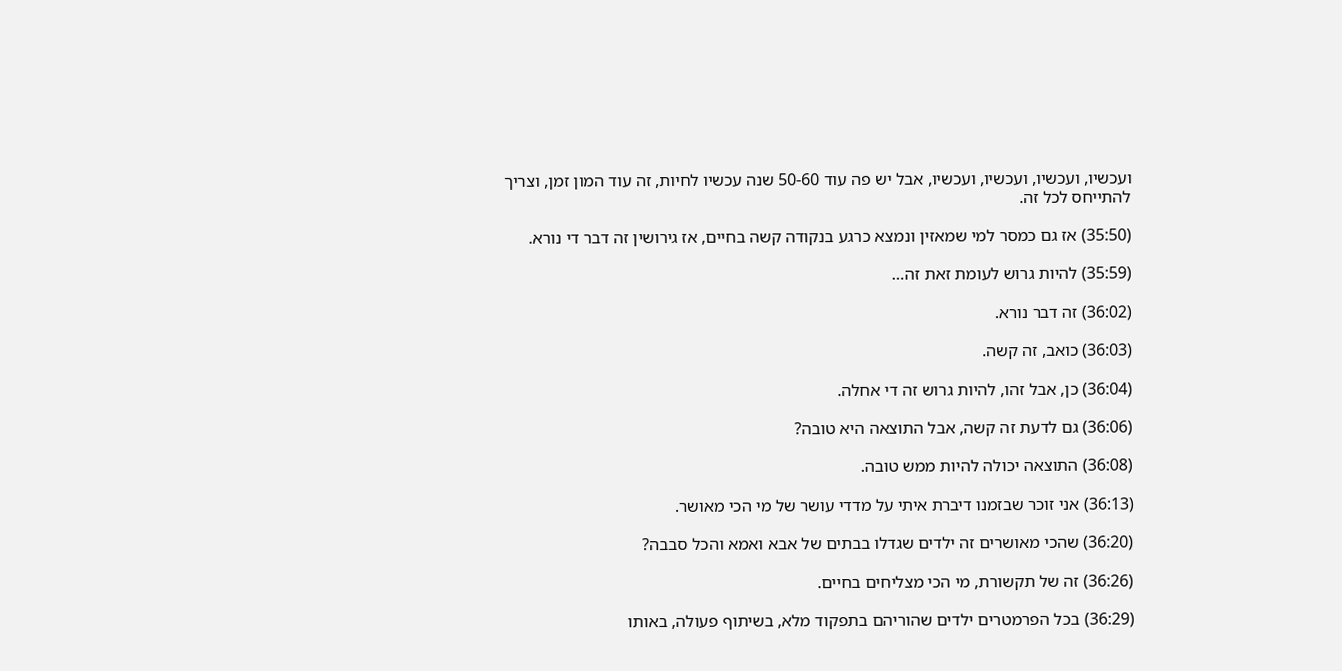ועכשיו, ועכשיו, ועכשיו, ועכשיו, אבל יש פה עוד 50-60 שנה עכשיו לחיות, זה עוד המון זמן, וצריך להתייחס לכל זה.

(35:50) אז גם כמסר למי שמאזין ונמצא כרגע בנקודה קשה בחיים, אז גירושין זה דבר די נורא.

(35:59) להיות גרוש לעומת זאת זה…

(36:02) זה דבר נורא.

(36:03) כואב, זה קשה.

(36:04) כן, אבל זהו, להיות גרוש זה די אחלה.

(36:06) גם לדעת זה קשה, אבל התוצאה היא טובה?

(36:08) התוצאה יכולה להיות ממש טובה.

(36:13) אני זוכר שבזמנו דיברת איתי על מדדי עושר של מי הכי מאושר.

(36:20) שהכי מאושרים זה ילדים שגדלו בבתים של אבא ואמא והכל סבבה?

(36:26) זה של תקשורת, מי הכי מצליחים בחיים.

(36:29) בכל הפרמטרים ילדים שהוריהם בתפקוד מלא, בשיתוף פעולה, באותו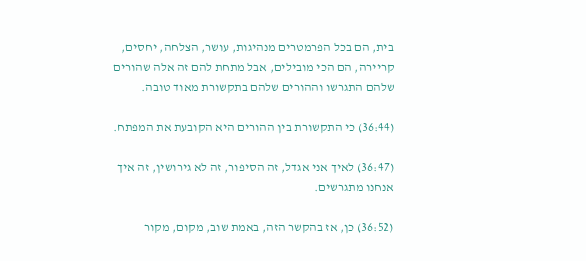בית, הם בכל הפרמטרים מנהיגות, עושר, הצלחה, יחסים, קריירה, הם הכי מובילים, אבל מתחת להם זה אלה שהורים שלהם התגרשו וההורים שלהם בתקשורת מאוד טובה.

(36:44) כי התקשורת בין ההורים היא הקובעת את המפתח.

(36:47) לאיך אני אגדל, זה הסיפור, זה לא גירושין, זה איך אנחנו מתגרשים.

(36:52) כן, אז בהקשר הזה, באמת שוב, מקום, מקור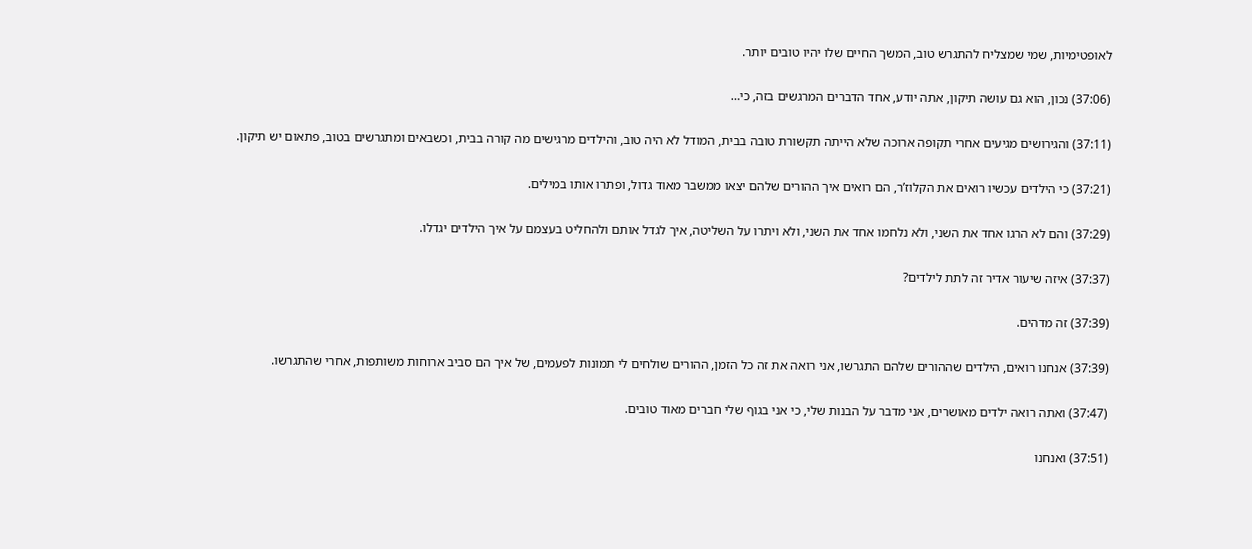לאופטימיות, שמי שמצליח להתגרש טוב, המשך החיים שלו יהיו טובים יותר.

(37:06) נכון, הוא גם עושה תיקון, אתה יודע, אחד הדברים המרגשים בזה, כי…

(37:11) והגירושים מגיעים אחרי תקופה ארוכה שלא הייתה תקשורת טובה בבית, המודל לא היה טוב, והילדים מרגישים מה קורה בבית, וכשבאים ומתגרשים בטוב, פתאום יש תיקון.

(37:21) כי הילדים עכשיו רואים את הקלוז’ר, הם רואים איך ההורים שלהם יצאו ממשבר מאוד גדול, ופתרו אותו במילים.

(37:29) והם לא הרגו אחד את השני, ולא נלחמו אחד את השני, ולא ויתרו על השליטה, איך לגדל אותם ולהחליט בעצמם על איך הילדים יגדלו.

(37:37) איזה שיעור אדיר זה לתת לילדים?

(37:39) זה מדהים.

(37:39) אנחנו רואים, הילדים שההורים שלהם התגרשו, אני רואה את זה כל הזמן, ההורים שולחים לי תמונות לפעמים, של איך הם סביב ארוחות משותפות, אחרי שהתגרשו.

(37:47) ואתה רואה ילדים מאושרים, אני מדבר על הבנות שלי, כי אני בגוף שלי חברים מאוד טובים.

(37:51) ואנחנו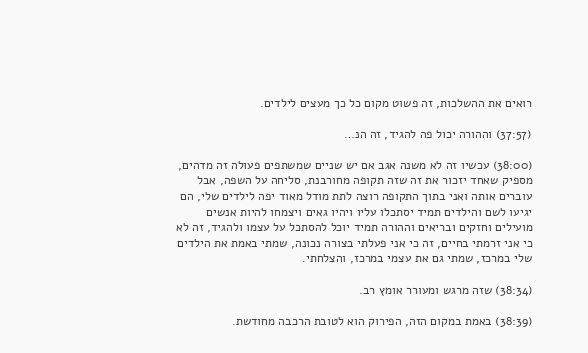רואים את ההשלכות, זה פשוט מקום כל כך מעצים לילדים.

(37:57) וההורה יכול פה להגיד, זה הנ…

(38:00) עכשיו זה לא משנה אגב אם יש שניים שמשתפים פעולה זה מדהים, מספיק שאחד יזכור את זה שזה תקופה מחורבנת, סליחה על השפה, אבל עוברים אותה ואני בתוך התקופה רוצה לתת מודל מאוד יפה לילדים שלי, הם יגיעו לשם והילדים תמיד יסתכלו עליו ויהיו גאים ויצמחו להיות אנשים מועילים וחזקים ובריאים וההורה תמיד יוכל להסתכל על עצמו ולהגיד, זה לא כי אני זרמתי בחיים, זה כי אני פעלתי בצורה נכונה, שמתי באמת את הילדים שלי במרכז, שמתי גם את עצמי במרכז, והצלחתי.

(38:34) שזה מרגש ומעורר אומץ רב.

(38:39) באמת במקום הזה, הפירוק הוא לטובת הרכבה מחודשת.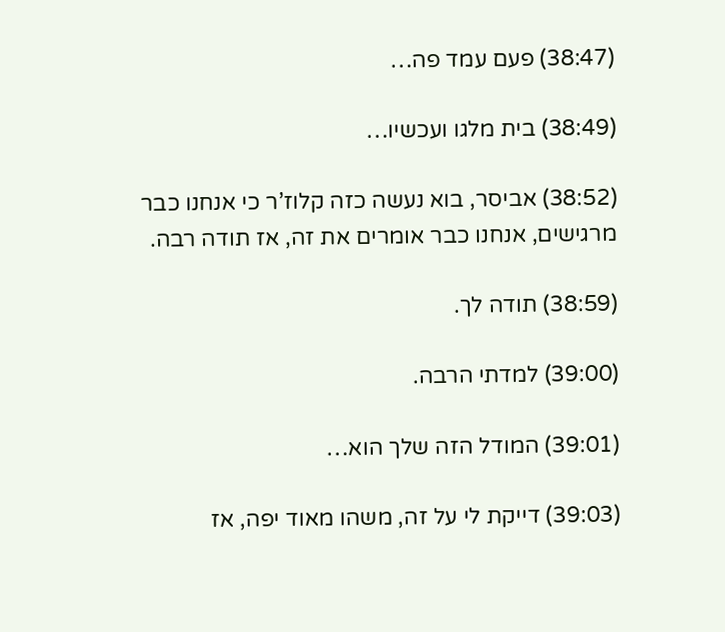(38:47) פעם עמד פה…

(38:49) בית מלגו ועכשיו…

(38:52) אביסר, בוא נעשה כזה קלוז’ר כי אנחנו כבר מרגישים, אנחנו כבר אומרים את זה, אז תודה רבה.

(38:59) תודה לך.

(39:00) למדתי הרבה.

(39:01) המודל הזה שלך הוא…

(39:03) דייקת לי על זה, משהו מאוד יפה, אז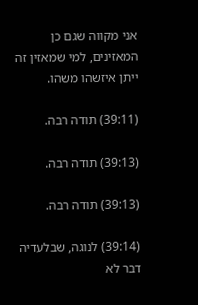אני מקווה שגם כן המאזינים, למי שמאזין זה ייתן איזשהו משהו.

(39:11) תודה רבה.

(39:13) תודה רבה.

(39:13) תודה רבה.

(39:14) לנוגה, שבלעדיה דבר לא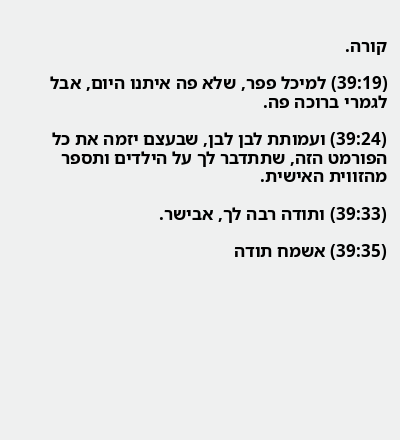קורה.

(39:19) למיכל פפר, שלא פה איתנו היום, אבל לגמרי ברוכה פה.

(39:24) ועמותת לבן לבן, שבעצם יזמה את כל הפורמט הזה, שתתדבר לך על הילדים ותספר מהזווית האישית.

(39:33) ותודה רבה לך, אבישר.

(39:35) אשמח תודה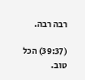רבה רבה.

(39:37) הכל טוב.